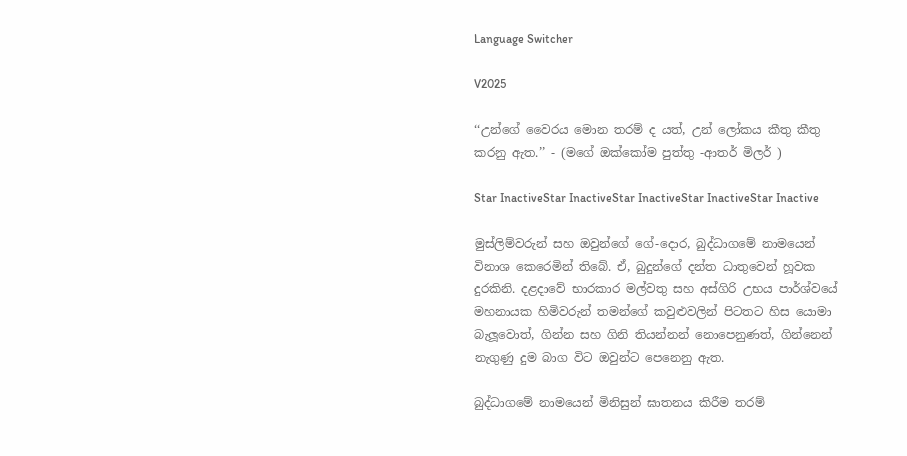Language Switcher

V2025

‘‘උන්ගේ වෛරය මොන තරම් ද යත්, උන් ලෝකය කීතු කීතු කරනු ඇත.’’ - (මගේ ඔක්කෝම පුත්තු -ආතර් මිලර් )

Star InactiveStar InactiveStar InactiveStar InactiveStar Inactive

මුස්ලිම්වරුන් සහ ඔවුන්ගේ ගේ-දොර, බුද්ධාගමේ නාමයෙන් විනාශ කෙරෙමින් තිබේ. ඒ, බුදුන්ගේ දන්ත ධාතුවෙන් හූවක දුරකිනි. දළදාවේ භාරකාර මල්වතු සහ අස්ගිරි උභය පාර්ශ්වයේ මහනායක හිමිවරුන් තමන්ගේ කවුළුවලින් පිටතට හිස යොමා බැලූවොත්, ගින්න සහ ගිනි තියන්නන් නොපෙනුණත්, ගින්නෙන් නැගුණු දුම බාග විට ඔවුන්ට පෙනෙනු ඇත.

බුද්ධාගමේ නාමයෙන් මිනිසුන් ඝාතනය කිරීම තරම්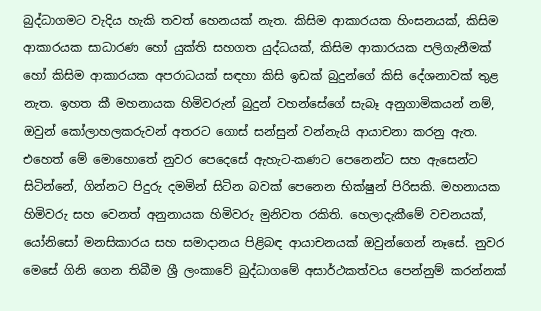බුද්ධාගමට වැදිය හැකි තවත් හෙනයක් නැත. කිසිම ආකාරයක හිංසනයක්, කිසිම ආකාරයක සාධාරණ හෝ යුක්ති සහගත යුද්ධයක්, කිසිම ආකාරයක පලිගැනීමක් හෝ කිසිම ආකාරයක අපරාධයක් සඳහා කිසි ඉඩක් බුදුන්ගේ කිසි දේශනාවක් තුළ නැත. ඉහත කී මහනායක හිමිවරුන් බුදුන් වහන්සේගේ සැබෑ අනුගාමිකයන් නම්, ඔවුන් කෝලාහලකරුවන් අතරට ගොස් සන්සුන් වන්නැයි ආයාචනා කරනු ඇත. එහෙත් මේ මොහොතේ නුවර පෙදෙසේ ඇහැට-කණට පෙනෙන්ට සහ ඇසෙන්ට සිටින්නේ, ගින්නට පිදුරු දමමින් සිටින බවක් පෙනෙන භික්ෂුන් පිරිසකි. මහනායක හිමිවරු සහ වෙනත් අනුනායක හිමිවරු මුනිවත රකිති. හෙලාදැකීමේ වචනයක්, යෝනිසෝ මනසිකාරය සහ සමාදානය පිළිබඳ ආයාචනයක් ඔවුන්ගෙන් නෑසේ. නුවර මෙසේ ගිනි ගෙන තිබීම ශ්‍රී ලංකාවේ බුද්ධාගමේ අසාර්ථකත්වය පෙන්නුම් කරන්නක්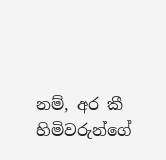නම්, අර කී හිමිවරුන්ගේ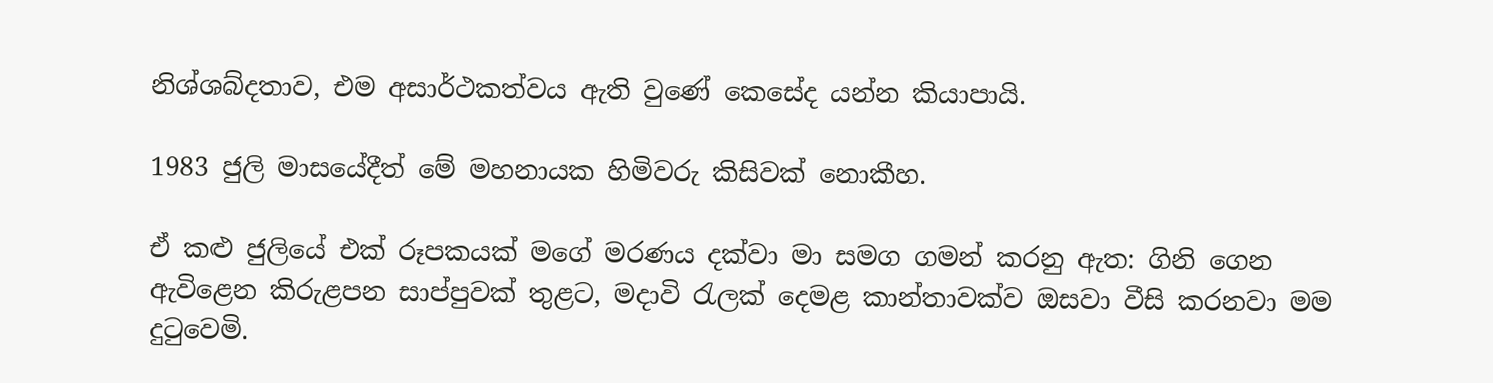නිශ්ශබ්දතාව, එම අසාර්ථකත්වය ඇති වුණේ කෙසේද යන්න කියාපායි.

1983 ජුලි මාසයේදීත් මේ මහනායක හිමිවරු කිසිවක් නොකීහ.

ඒ කළු ජුලියේ එක් රූපකයක් මගේ මරණය දක්වා මා සමග ගමන් කරනු ඇත: ගිනි ගෙන ඇවිළෙන කිරුළපන සාප්පුවක් තුළට, මදාවි රැලක් දෙමළ කාන්තාවක්ව ඔසවා වීසි කරනවා මම දුටුවෙමි.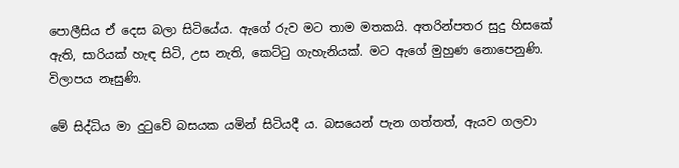පොලීසිය ඒ දෙස බලා සිටියේය. ඇගේ රුව මට තාම මතකයි. අතරින්පතර සුදු හිසකේ ඇති, සාරියක් හැඳ සිටි, උස නැති, කෙට්ටු ගැහැනියක්. මට ඇගේ මුහුණ නොපෙනුණි. විලාපය නෑසුණි.

මේ සිද්ධිය මා දුටුවේ බසයක යමින් සිටියදී ය. බසයෙන් පැන ගත්තත්, ඇයව ගලවා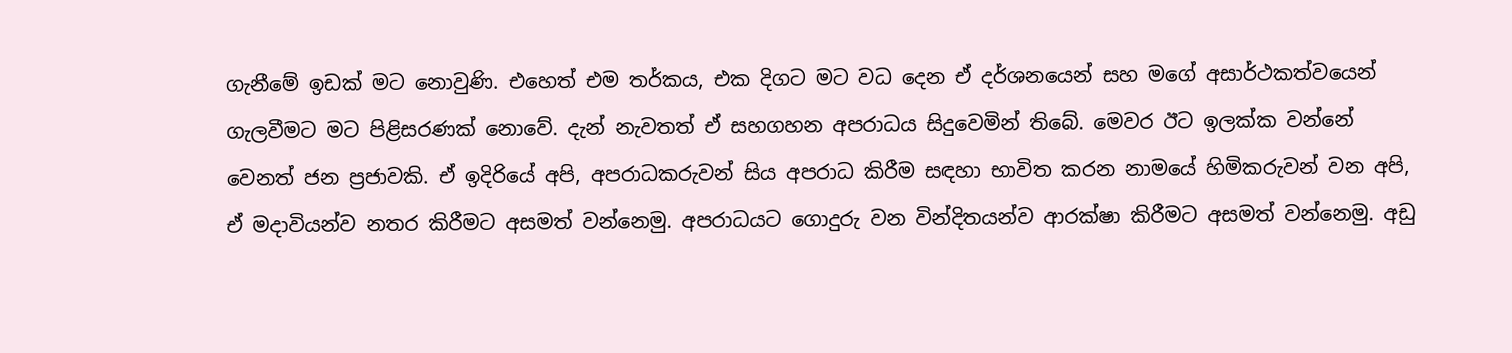ගැනීමේ ඉඩක් මට නොවුණි. එහෙත් එම තර්කය, එක දිගට මට වධ දෙන ඒ දර්ශනයෙන් සහ මගේ අසාර්ථකත්වයෙන් ගැලවීමට මට පිළිසරණක් නොවේ. දැන් නැවතත් ඒ සහගහන අපරාධය සිදුවෙමින් තිබේ. මෙවර ඊට ඉලක්ක වන්නේ වෙනත් ජන ප්‍රජාවකි. ඒ ඉදිරියේ අපි, අපරාධකරුවන් සිය අපරාධ කිරීම සඳහා භාවිත කරන නාමයේ හිමිකරුවන් වන අපි, ඒ මදාවියන්ව නතර කිරීමට අසමත් වන්නෙමු. අපරාධයට ගොදුරු වන වින්දිතයන්ව ආරක්ෂා කිරීමට අසමත් වන්නෙමු. අඩු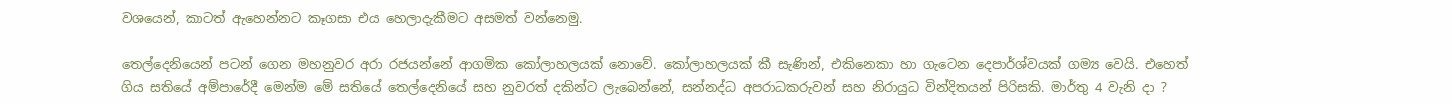වශයෙන්, කාටත් ඇහෙන්නට කෑගසා එය හෙලාදැකීමට අසමත් වන්නෙමු.

තෙල්දෙනියෙන් පටන් ගෙන මහනුවර අරා රජයන්නේ ආගමික කෝලාහලයක් නොවේ. කෝලාහලයක් කී සැණින්, එකිනෙකා හා ගැටෙන දෙපාර්ශ්වයක් ගම්‍ය වෙයි. එහෙත් ගිය සතියේ අම්පාරේදී මෙන්ම මේ සතියේ තෙල්දෙනියේ සහ නුවරත් දකින්ට ලැබෙන්නේ, සන්නද්ධ අපරාධකරුවන් සහ නිරායුධ වින්දිතයන් පිරිසකි. මාර්තු 4 වැනි දා ?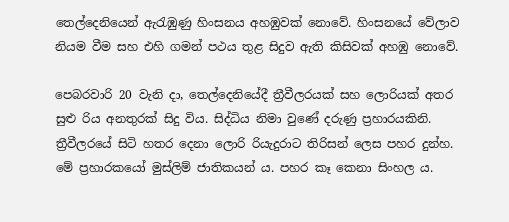තෙල්දෙනියෙන් ඇරැඹුණු හිංසනය අහඹුවක් නොවේ. හිංසනයේ වේලාව නියම වීම සහ එහි ගමන් පථය තුළ සිදුව ඇති කිසිවක් අහඹු නොවේ.

පෙබරවාරි 20 වැනි දා, තෙල්දෙනියේදී ත්‍රීවීලරයක් සහ ලොරියක් අතර සුළු රිය අනතුරක් සිදු විය. සිද්ධිය නිමා වුණේ දරුණු ප්‍රහාරයකිනි. ත්‍රීවීලරයේ සිටි හතර දෙනා ලොරි රියැදුරාට තිරිසන් ලෙස පහර දුන්හ. මේ ප්‍රහාරකයෝ මුස්ලිම් ජාතිකයන් ය. පහර කෑ කෙනා සිංහල ය.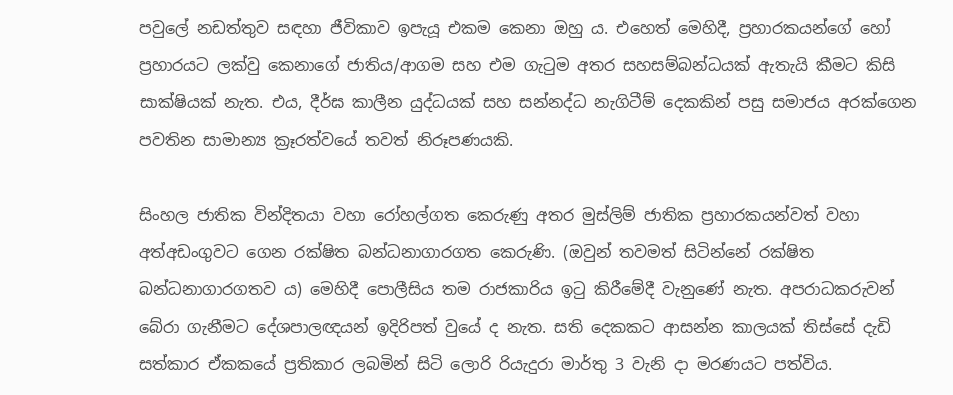පවුලේ නඩත්තුව සඳහා ජීවිකාව ඉපැයූ එකම කෙනා ඔහු ය. එහෙත් මෙහිදී, ප්‍රහාරකයන්ගේ හෝ ප්‍රහාරයට ලක්වු කෙනාගේ ජාතිය/ආගම සහ එම ගැටුම අතර සහසම්බන්ධයක් ඇතැයි කීමට කිසි සාක්ෂියක් නැත. එය, දීර්ඝ කාලීන යුද්ධයක් සහ සන්නද්ධ නැගිටීම් දෙකකින් පසු සමාජය අරක්ගෙන පවතින සාමාන්‍ය ක්‍රෑරත්වයේ තවත් නිරූපණයකි.

සිංහල ජාතික වින්දිතයා වහා රෝහල්ගත කෙරුණු අතර මුස්ලිම් ජාතික ප්‍රහාරකයන්වත් වහා අත්අඩංගුවට ගෙන රක්ෂිත බන්ධනාගාරගත කෙරුණි. (ඔවුන් තවමත් සිටින්නේ රක්ෂිත බන්ධනාගාරගතව ය) මෙහිදී පොලීසිය තම රාජකාරිය ඉටු කිරීමේදී වැනුණේ නැත. අපරාධකරුවන් බේරා ගැනීමට දේශපාලඥයන් ඉදිරිපත් වුයේ ද නැත. සති දෙකකට ආසන්න කාලයක් තිස්සේ දැඩි සත්කාර ඒකකයේ ප්‍රතිකාර ලබමින් සිටි ලොරි රියැදුරා මාර්තු 3 වැනි දා මරණයට පත්විය.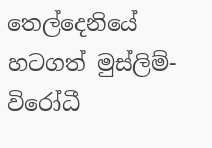තෙල්දෙනියේ හටගත් මුස්ලිම්-විරෝධී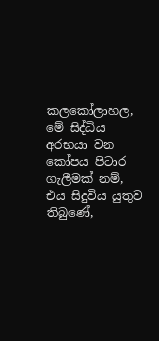කලකෝලාහල, මේ සිද්ධිය අරභයා වන කෝපය පිටාර ගැලීමක් නම්, එය සිදුවිය යුතුව තිබුණේ,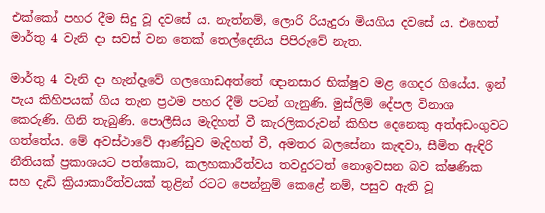එක්කෝ පහර දීම සිදු වූ දවසේ ය. නැත්නම්, ලොරි රියැදුරා මියගිය දවසේ ය. එහෙත් මාර්තු 4 වැනි දා සවස් වන තෙක් තෙල්දෙනිය පිපිරුවේ නැත.

මාර්තු 4 වැනි දා හැන්දෑවේ ගලගොඩඅත්තේ ඥානසාර භික්ෂුව මළ ගෙදර ගියේය. ඉන් පැය කිහිපයක් ගිය තැන ප්‍රථම පහර දීම් පටන් ගැනුණි. මුස්ලිම් දේපල විනාශ කෙරුණි. ගිනි තැබුණි. පොලීසිය මැදිහත් වී කැරලිකරුවන් කිහිප දෙනෙකු අත්අඩංගුවට ගත්තේය. මේ අවස්ථාවේ ආණ්ඩුව මැදිහත් වී, අමතර බලසේනා කැඳවා, සීමිත ඇඳිරි නීතියක් ප්‍රකාශයට පත්කොට, කලහකාරීත්වය තවදුරටත් නොඉවසන බව ක්ෂණික සහ දැඩි ක්‍රියාකාරීත්වයක් තුළින් රටට පෙන්නුම් කෙළේ නම්, පසුව ඇති වූ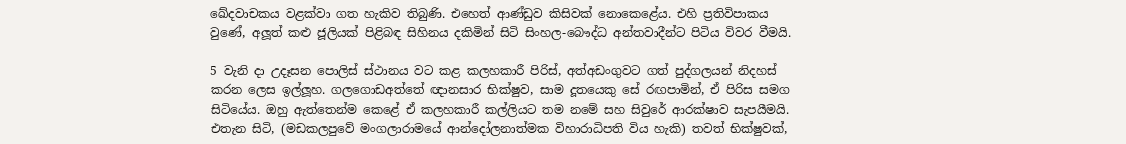ඛේදවාචකය වළක්වා ගත හැකිව තිබුණි. එහෙත් ආණ්ඩුව කිසිවක් නොකෙළේය. එහි ප්‍රතිවිපාකය වුණේ, අලූත් කළු ජූලියක් පිළිබඳ සිහිනය දකිමින් සිටි සිංහල-බෞද්ධ අන්තවාදීන්ට පිටිය විවර වීමයි.

5 වැනි දා උදෑසන පොලිස් ස්ථානය වට කළ කලහකාරී පිරිස්, අත්අඩංගුවට ගත් පුද්ගලයන් නිදහස් කරන ලෙස ඉල්ලූහ. ගලගොඩඅත්තේ ඥානසාර භික්ෂුව, සාම දූතයෙකු සේ රඟපාමින්, ඒ පිරිස සමග සිටියේය. ඔහු ඇත්තෙන්ම කෙළේ ඒ කලහකාරී කල්ලියට තම නමේ සහ සිවුරේ ආරක්ෂාව සැපයීමයි. එතැන සිටි, (මඩකලපුවේ මංගලාරාමයේ ආන්දෝලනාත්මක විහාරාධිපති විය හැකි) තවත් භික්ෂුවක්,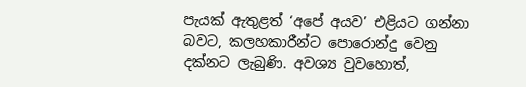පැයක් ඇතුළත් ‘අපේ අයව’ එළියට ගන්නා බවට, කලහකාරීන්ට පොරොන්දු වෙනු දක්නට ලැබුණි. අවශ්‍ය වුවහොත්,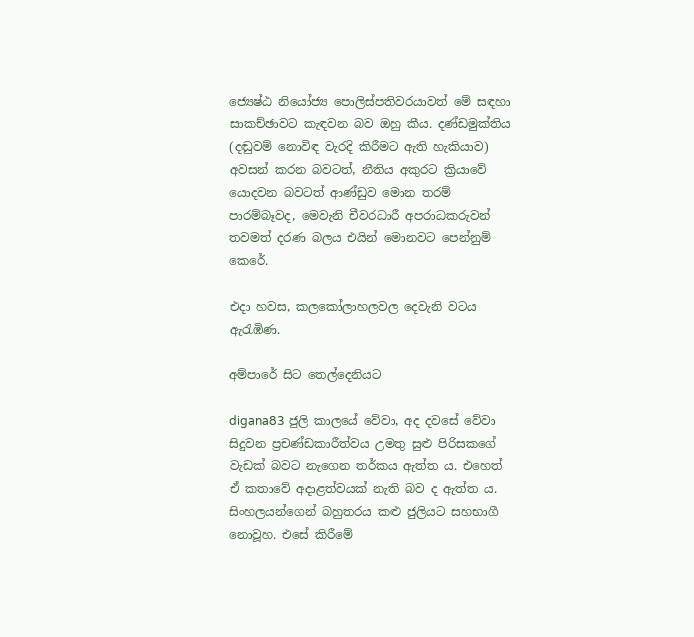ජ්‍යෙෂ්ඨ නියෝජ්‍ය පොලිස්පතිවරයාවත් මේ සඳහා සාකච්ඡාවට කැඳවන බව ඔහු කීය. දණ්ඩමුක්තිය (දඬුවම් නොවිඳ වැරදි කිරීමට ඇති හැකියාව) අවසන් කරන බවටත්, නීතිය අකුරට ක්‍රියාවේ යොදවන බවටත් ආණ්ඩුව මොන තරම් පාරම්බෑවද, මෙවැනි චීවරධාරී අපරාධකරුවන් තවමත් දරණ බලය එයින් මොනවට පෙන්නුම් කෙරේ.

එදා හවස, කලකෝලාහලවල දෙවැනි වටය ඇරැඹිණ.

අම්පාරේ සිට තෙල්දෙනියට

digana83 ජුලි කාලයේ වේවා, අද දවසේ වේවා සිදුවන ප්‍රචණ්ඩකාරීත්වය උමතු සුළු පිරිසකගේ වැඩක් බවට නැගෙන තර්කය ඇත්ත ය. එහෙත් ඒ කතාවේ අදාළත්වයක් නැති බව ද ඇත්ත ය. සිංහලයන්ගෙන් බහුතරය කළු ජුලියට සහභාගී නොවූහ. එසේ කිරීමේ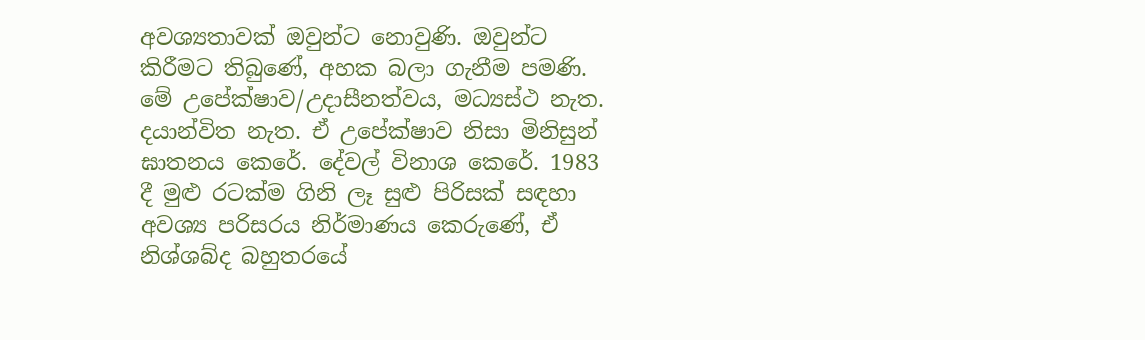අවශ්‍යතාවක් ඔවුන්ට නොවුණි. ඔවුන්ට කිරීමට තිබුණේ, අහක බලා ගැනීම පමණි. මේ උපේක්ෂාව/උදාසීනත්වය, මධ්‍යස්ථ නැත. දයාන්විත නැත. ඒ උපේක්ෂාව නිසා මිනිසුන් ඝාතනය කෙරේ. දේවල් විනාශ කෙරේ. 1983 දී මුළු රටක්ම ගිනි ලෑ සුළු පිරිසක් සඳහා අවශ්‍ය පරිසරය නිර්මාණය කෙරුණේ, ඒ නිශ්ශබ්ද බහුතරයේ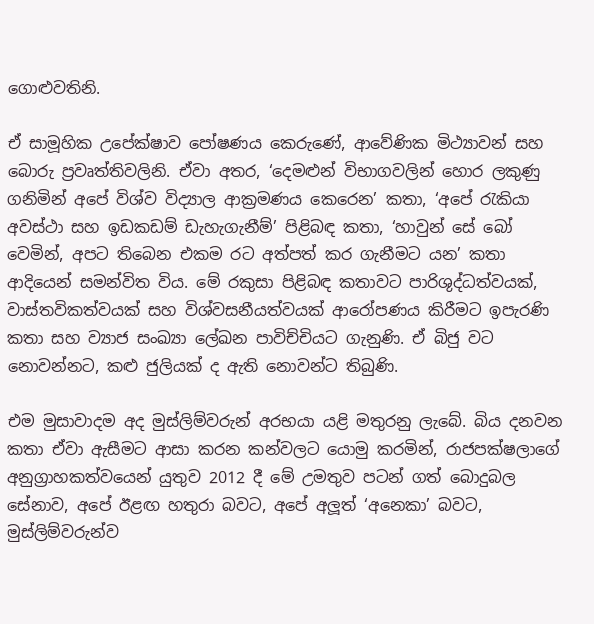ගොළුවතිනි.

ඒ සාමූහික උපේක්ෂාව පෝෂණය කෙරුණේ, ආවේණික මිථ්‍යාවන් සහ බොරු ප්‍රවෘත්තිවලිනි. ඒවා අතර, ‘දෙමළුන් විභාගවලින් හොර ලකුණු ගනිමින් අපේ විශ්ව විද්‍යාල ආක්‍රමණය කෙරෙන’ කතා, ‘අපේ රැකියා අවස්ථා සහ ඉඩකඩම් ඩැහැගැනීම්’ පිළිබඳ කතා, ‘හාවුන් සේ බෝ වෙමින්, අපට තිබෙන එකම රට අත්පත් කර ගැනීමට යන’ කතා ආදියෙන් සමන්විත විය. මේ රකුසා පිළිබඳ කතාවට පාරිශුද්ධත්වයක්, වාස්තවිකත්වයක් සහ විශ්වසනීයත්වයක් ආරෝපණය කිරීමට ඉපැරණි කතා සහ ව්‍යාජ සංඛ්‍යා ලේඛන පාවිච්චියට ගැනුණි. ඒ බිජු වට නොවන්නට, කළු ජුලියක් ද ඇති නොවන්ට තිබුණි.

එම මුසාවාදම අද මුස්ලිම්වරුන් අරභයා යළි මතුරනු ලැබේ. බිය දනවන කතා ඒවා ඇසීමට ආසා කරන කන්වලට යොමු කරමින්, රාජපක්ෂලාගේ අනුග්‍රාහකත්වයෙන් යුතුව 2012 දී මේ උමතුව පටන් ගත් බොදුබල සේනාව, අපේ ඊළඟ හතුරා බවට, අපේ අලූත් ‘අනෙකා’ බවට, මුස්ලිම්වරුන්ව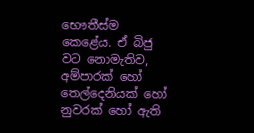භෞතීස්ම කෙළේය. ඒ බිජු වට නොමැතිව, අම්පාරක් හෝ තෙල්දෙනියක් හෝ නුවරක් හෝ ඇති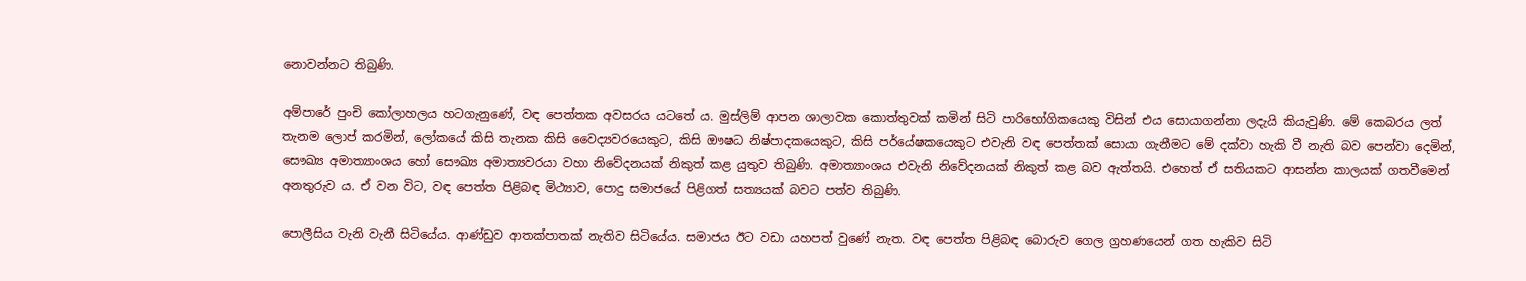නොවන්නට තිබුණි.

අම්පාරේ පුංචි කෝලාහලය හටගැනුණේ, වඳ පෙත්තක අවසරය යටතේ ය. මුස්ලිම් ආපන ශාලාවක කොත්තුවක් කමින් සිටි පාරිභෝගිකයෙකු විසින් එය සොයාගන්නා ලදැයි කියැවුණි. මේ කෙබරය ලත් තැනම ලොප් කරමින්, ලෝකයේ කිසි තැනක කිසි වෛද්‍යවරයෙකුට, කිසි ඖෂධ නිෂ්පාදකයෙකුට, කිසි පර්යේෂකයෙකුට එවැනි වඳ පෙත්තක් සොයා ගැනීමට මේ දක්වා හැකි වී නැති බව පෙන්වා දෙමින්, සෞඛ්‍ය අමාත්‍යාංශය හෝ සෞඛ්‍ය අමාත්‍යවරයා වහා නිවේදනයක් නිකුත් කළ යුතුව තිබුණි. අමාත්‍යාංශය එවැනි නිවේදනයක් නිකුත් කළ බව ඇත්තයි. එහෙත් ඒ සතියකට ආසන්න කාලයක් ගතවීමෙන් අනතුරුව ය. ඒ වන විට, වඳ පෙත්ත පිළිබඳ මිථ්‍යාව, පොදු සමාජයේ පිළිගත් සත්‍යයක් බවට පත්ව තිබුණි.

පොලීසිය වැනි වැනී සිටියේය. ආණ්ඩුව ආතක්පාතක් නැතිව සිටියේය. සමාජය ඊට වඩා යහපත් වුණේ නැත. වඳ පෙත්ත පිළිබඳ බොරුව ගෙල ග්‍රහණයෙන් ගත හැකිව සිටි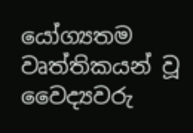යෝග්‍යතම වෘත්තිකයන් වූ වෛද්‍යවරු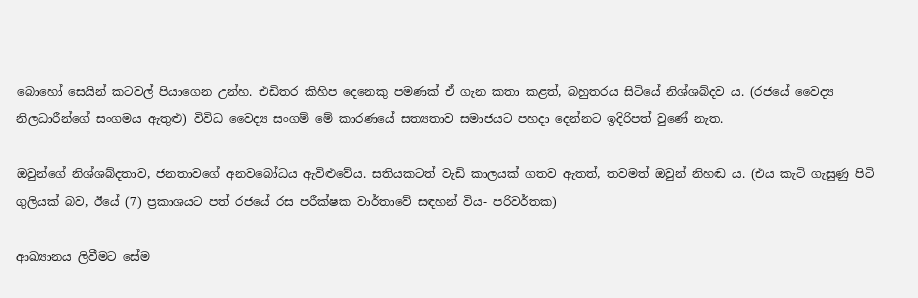බොහෝ සෙයින් කටවල් පියාගෙන උන්හ. එඩිතර කිහිප දෙනෙකු පමණක් ඒ ගැන කතා කළත්, බහුතරය සිටියේ නිශ්ශබ්දව ය. (රජයේ වෛද්‍ය නිලධාරීන්ගේ සංගමය ඇතුළු) විවිධ වෛද්‍ය සංගම් මේ කාරණයේ සත්‍යතාව සමාජයට පහදා දෙන්නට ඉදිරිපත් වුණේ නැත.

ඔවුන්ගේ නිශ්ශබ්දතාව, ජනතාවගේ අනවබෝධය ඇවිළුවේය. සතියකටත් වැඩි කාලයක් ගතව ඇතත්, තවමත් ඔවුන් නිහඬ ය. (එය කැටි ගැසුණු පිටි ගුලියක් බව, ඊයේ (7) ප්‍රකාශයට පත් රජයේ රස පරීක්ෂක වාර්තාවේ සඳහන් විය- පරිවර්තක)

ආඛ්‍යානය ලිවීමට සේම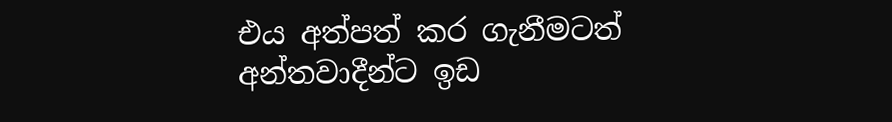එය අත්පත් කර ගැනීමටත් අන්තවාදීන්ට ඉඩ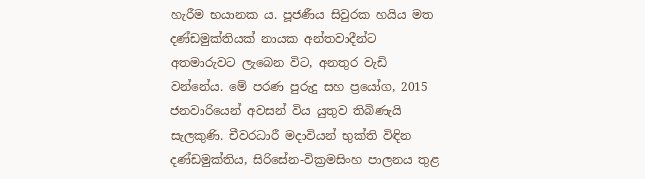හැරීම භයානක ය. පූජණීය සිවුරක හයිය මත දණ්ඩමුක්තියක් නායක අන්තවාදීන්ට අතමාරුවට ලැබෙන විට, අනතුර වැඩි වන්නේය. මේ පරණ පුරුදු සහ ප්‍රයෝග, 2015 ජනවාරියෙන් අවසන් විය යුතුව තිබිණැයි සැලකුණි. චීවරධාරී මදාවියන් භුක්ති විඳින දණ්ඩමුක්තිය, සිරිසේන-වික්‍රමසිංහ පාලනය තුළ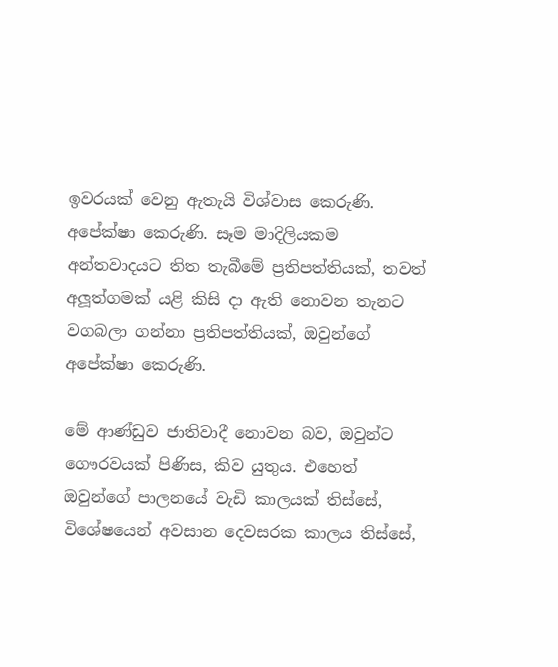ඉවරයක් වෙනු ඇතැයි විශ්වාස කෙරුණි. අපේක්ෂා කෙරුණි. සෑම මාදිලියකම අන්තවාදයට තිත තැබීමේ ප්‍රතිපත්තියක්, තවත් අලූත්ගමක් යළි කිසි දා ඇති නොවන තැනට වගබලා ගන්නා ප්‍රතිපත්තියක්, ඔවුන්ගේ අපේක්ෂා කෙරුණි.

මේ ආණ්ඩුව ජාතිවාදී නොවන බව, ඔවුන්ට ගෞරවයක් පිණිස, කිව යුතුය. එහෙත් ඔවුන්ගේ පාලනයේ වැඩි කාලයක් තිස්සේ, විශේෂයෙන් අවසාන දෙවසරක කාලය තිස්සේ,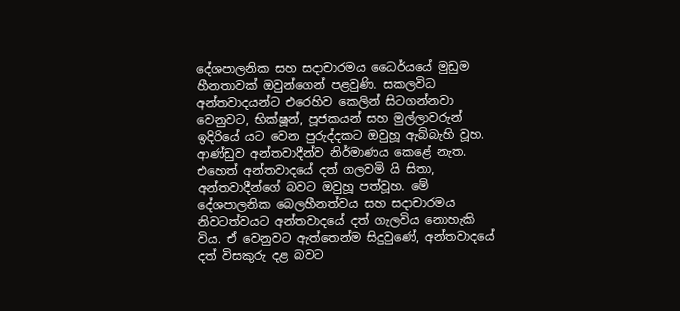දේශපාලනික සහ සදාචාරමය ධෛර්යයේ මුඩුම හීනතාවක් ඔවුන්ගෙන් පළවුණි. සකලවිධ අන්තවාදයන්ට එරෙහිව කෙලින් සිටගන්නවා වෙනුවට, භික්ෂූන්, පූජකයන් සහ මුල්ලාවරුන් ඉදිරියේ යට වෙන පුරුද්දකට ඔවුහූ ඇබ්බැහි වූහ. ආණ්ඩුව අන්තවාදීන්ව නිර්මාණය කෙළේ නැත. එහෙත් අන්තවාදයේ දත් ගලවමි යි සිතා, අන්තවාදීන්ගේ බවට ඔවුහූ පත්වූහ. මේ දේශපාලනික බෙලහීනත්වය සහ සදාචාරමය නිවටත්වයට අන්තවාදයේ දත් ගැලවිය නොහැකි විය. ඒ වෙනුවට ඇත්තෙන්ම සිදුවුණේ, අන්තවාදයේ දත් විසකුරු දළ බවට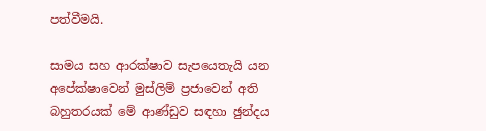පත්වීමයි.

සාමය සහ ආරක්ෂාව සැපයෙතැයි යන අපේක්ෂාවෙන් මුස්ලිම් ප්‍රජාවෙන් අති බහුතරයක් මේ ආණ්ඩුව සඳහා ඡුන්දය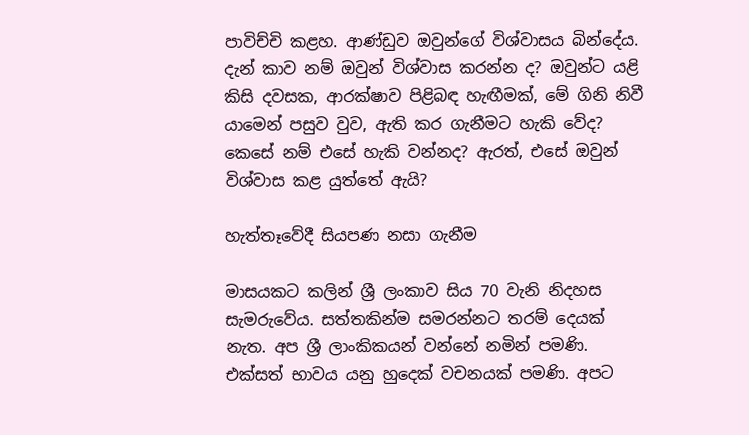පාවිච්චි කළහ. ආණ්ඩුව ඔවුන්ගේ විශ්වාසය බින්දේය. දැන් කාව නම් ඔවුන් විශ්වාස කරන්න ද? ඔවුන්ට යළි කිසි දවසක, ආරක්ෂාව පිළිබඳ හැඟීමක්, මේ ගිනි නිවී යාමෙන් පසුව වුව, ඇති කර ගැනීමට හැකි වේද? කෙසේ නම් එසේ හැකි වන්නද? ඇරත්, එසේ ඔවුන් විශ්වාස කළ යුත්තේ ඇයි?

හැත්තෑවේදී සියපණ නසා ගැනීම

මාසයකට කලින් ශ්‍රී ලංකාව සිය 70 වැනි නිදහස සැමරුවේය. සත්තකින්ම සමරන්නට තරම් දෙයක් නැත. අප ශ්‍රී ලාංකිකයන් වන්නේ නමින් පමණි. එක්සත් භාවය යනු හුදෙක් වචනයක් පමණි. අපට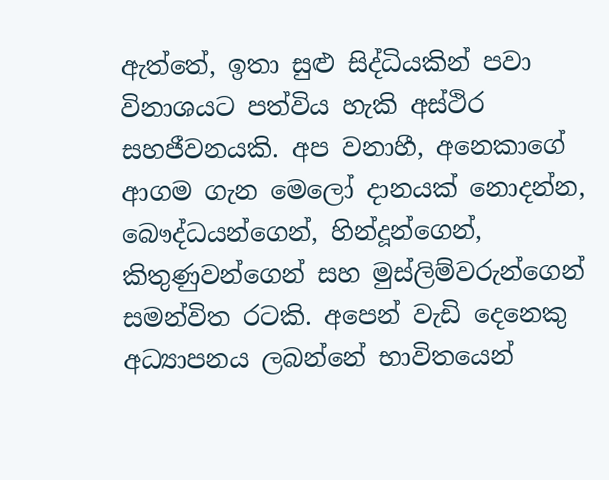ඇත්තේ, ඉතා සුළු සිද්ධියකින් පවා විනාශයට පත්විය හැකි අස්ථිර සහජීවනයකි. අප වනාහී, අනෙකාගේ ආගම ගැන මෙලෝ දානයක් නොදන්න, බෞද්ධයන්ගෙන්, හින්දූන්ගෙන්, කිතුණුවන්ගෙන් සහ මුස්ලිම්වරුන්ගෙන් සමන්විත රටකි. අපෙන් වැඩි දෙනෙකු අධ්‍යාපනය ලබන්නේ භාවිතයෙන්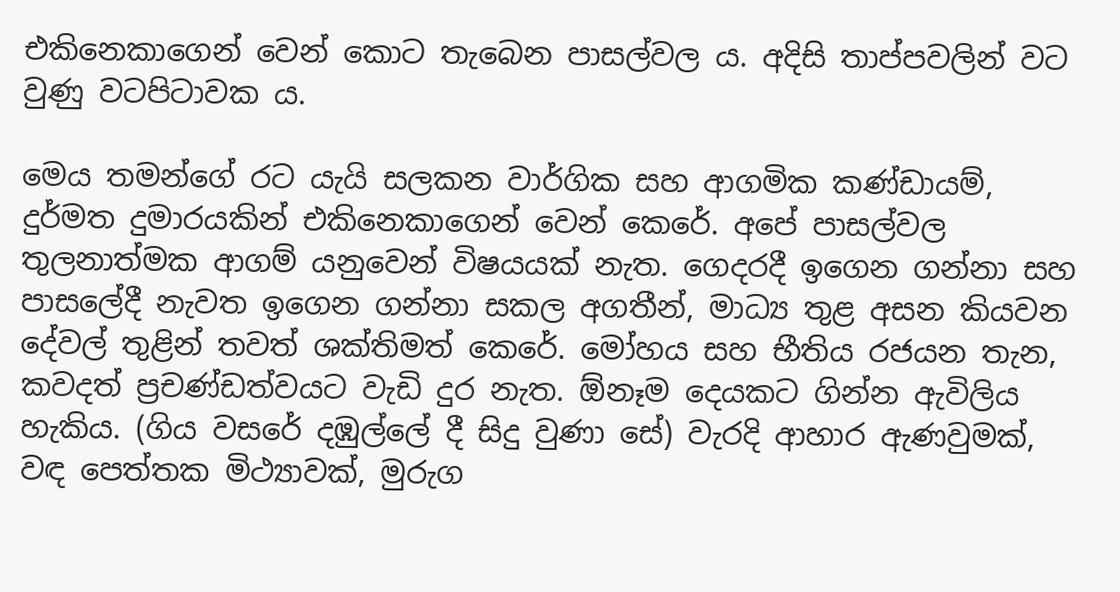එකිනෙකාගෙන් වෙන් කොට තැබෙන පාසල්වල ය. අදිසි තාප්පවලින් වට වුණු වටපිටාවක ය.

මෙය තමන්ගේ රට යැයි සලකන වාර්ගික සහ ආගමික කණ්ඩායම්, දුර්මත දුමාරයකින් එකිනෙකාගෙන් වෙන් කෙරේ. අපේ පාසල්වල තුලනාත්මක ආගම් යනුවෙන් විෂයයක් නැත. ගෙදරදී ඉගෙන ගන්නා සහ පාසලේදී නැවත ඉගෙන ගන්නා සකල අගතීන්, මාධ්‍ය තුළ අසන කියවන දේවල් තුළින් තවත් ශක්තිමත් කෙරේ. මෝහය සහ භීතිය රජයන තැන, කවදත් ප්‍රචණ්ඩත්වයට වැඩි දුර නැත. ඕනෑම දෙයකට ගින්න ඇවිලිය හැකිය. (ගිය වසරේ දඹුල්ලේ දී සිදු වුණා සේ) වැරදි ආහාර ඇණවුමක්, වඳ පෙත්තක මිථ්‍යාවක්, මුරුග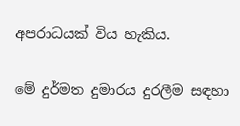අපරාධයක් විය හැකිය.

මේ දුර්මත දුමාරය දුරලීම සඳහා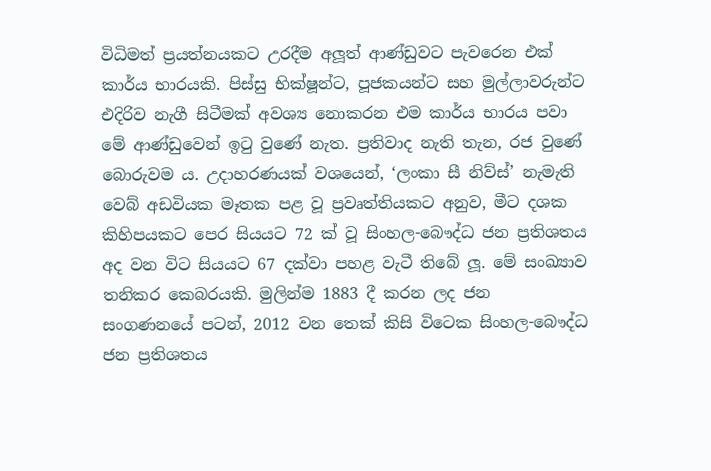විධිමත් ප්‍රයත්නයකට උරදීම අලූත් ආණ්ඩුවට පැවරෙන එක් කාර්ය භාරයකි. පිස්සු භික්ෂූන්ට, පූජකයන්ට සහ මුල්ලාවරුන්ට එදිරිව නැගී සිටීමක් අවශ්‍ය නොකරන එම කාර්ය භාරය පවා මේ ආණ්ඩුවෙන් ඉටු වුණේ නැත. ප්‍රතිවාද නැති තැන, රජ වුණේ බොරුවම ය. උදාහරණයක් වශයෙන්, ‘ලංකා සී නිව්ස්’ නැමැති වෙබ් අඩවියක මෑතක පළ වූ ප්‍රවෘත්තියකට අනුව, මීට දශක කිහිපයකට පෙර සියයට 72 ක් වූ සිංහල-බෞද්ධ ජන ප්‍රතිශතය අද වන විට සියයට 67 දක්වා පහළ වැටී තිබේ ලූ. මේ සංඛ්‍යාව තනිකර කෙබරයකි. මුලින්ම 1883 දී කරන ලද ජන සංගණනයේ පටන්, 2012 වන තෙක් කිසි විටෙක සිංහල-බෞද්ධ ජන ප්‍රතිශතය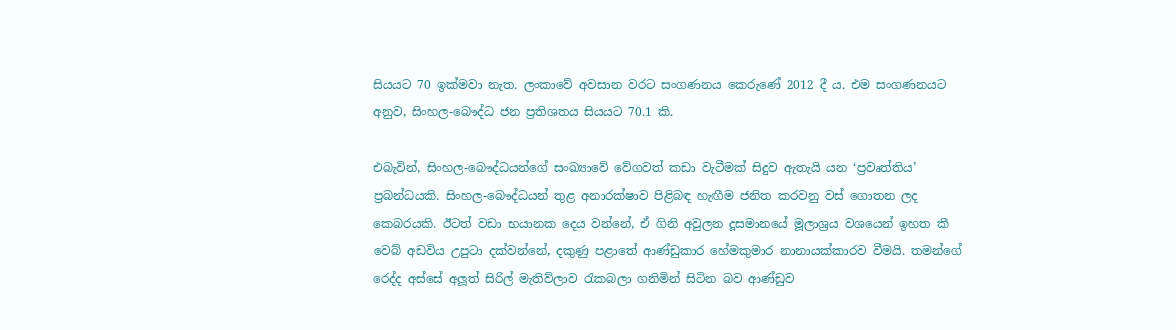සියයට 70 ඉක්මවා නැත. ලංකාවේ අවසාන වරට සංගණනය කෙරුණේ 2012 දී ය. එම සංගණනයට අනුව, සිංහල-බෞද්ධ ජන ප්‍රතිශතය සියයට 70.1 කි.

එබැවින්, සිංහල-බෞද්ධයන්ගේ සංඛ්‍යාවේ වේගවත් කඩා වැටීමක් සිදුව ඇතැයි යන ‘ප්‍රවෘත්තිය’ ප්‍රබන්ධයකි. සිංහල-බෞද්ධයන් තුළ අනාරක්ෂාව පිළිබඳ හැඟීම ජනිත කරවනු වස් ගොතන ලද කෙබරයකි. ඊටත් වඩා භයානක දෙය වන්නේ, ඒ ගිනි අවුලන දූසමානයේ මූලාශ්‍රය වශයෙන් ඉහත කී වෙබ් අඩවිය උපුටා දක්වන්නේ, දකුණු පළාතේ ආණ්ඩුකාර හේමකුමාර නානායක්කාරව වීමයි. තමන්ගේ රෙද්ද අස්සේ අලූත් සිරිල් මැතිව්ලාව රැකබලා ගනිමින් සිටින බව ආණ්ඩුව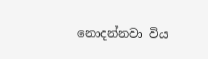නොදන්නවා විය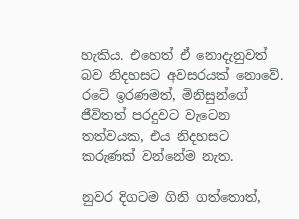හැකිය. එහෙත් ඒ නොදැනුවත් බව නිදහසට අවසරයක් නොවේ. රටේ ඉරණමත්, මිනිසුන්ගේ ජීවිතත් පරදුවට වැටෙන තත්වයක, එය නිදහසට කරුණක් වන්නේම නැත.

නුවර දිගටම ගිනි ගත්තොත්,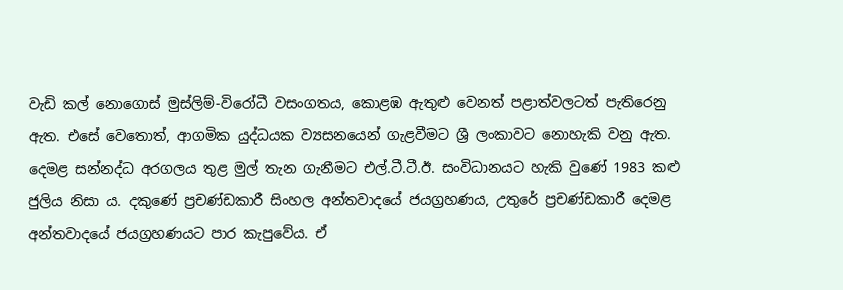වැඩි කල් නොගොස් මුස්ලිම්-විරෝධී වසංගතය, කොළඹ ඇතුළු වෙනත් පළාත්වලටත් පැතිරෙනු ඇත. එසේ වෙතොත්, ආගමික යුද්ධයක ව්‍යසනයෙන් ගැළවීමට ශ්‍රී ලංකාවට නොහැකි වනු ඇත. දෙමළ සන්නද්ධ අරගලය තුළ මුල් තැන ගැනීමට එල්.ටී.ටී.ඊ. සංවිධානයට හැකි වුණේ 1983 කළු ජුලිය නිසා ය. දකුණේ ප්‍රචණ්ඩකාරී සිංහල අන්තවාදයේ ජයග්‍රහණය, උතුරේ ප්‍රචණ්ඩකාරී දෙමළ අන්තවාදයේ ජයග්‍රහණයට පාර කැපුවේය. ඒ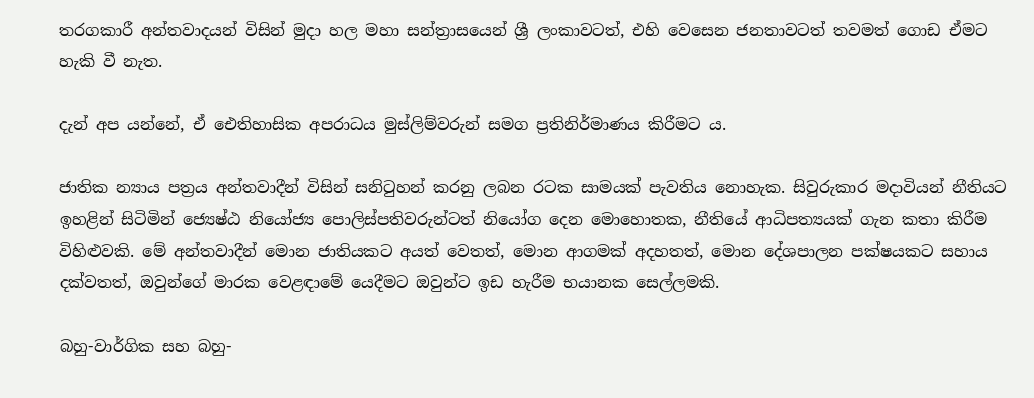තරගකාරී අන්තවාදයන් විසින් මුදා හල මහා සන්ත්‍රාසයෙන් ශ්‍රී ලංකාවටත්, එහි වෙසෙන ජනතාවටත් තවමත් ගොඩ ඒමට හැකි වී නැත.

දැන් අප යන්නේ, ඒ ඓතිහාසික අපරාධය මුස්ලිම්වරුන් සමග ප්‍රතිනිර්මාණය කිරීමට ය.

ජාතික න්‍යාය පත්‍රය අන්තවාදීන් විසින් සනිටුහන් කරනු ලබන රටක සාමයක් පැවතිය නොහැක. සිවුරුකාර මදාවියන් නීතියට ඉහළින් සිටිමින් ජ්‍යෙෂ්ඨ නියෝජ්‍ය පොලිස්පතිවරුන්ටත් නියෝග දෙන මොහොතක, නීතියේ ආධිපත්‍යයක් ගැන කතා කිරීම විහිළුවකි. මේ අන්තවාදීන් මොන ජාතියකට අයත් වෙතත්, මොන ආගමක් අදහතත්, මොන දේශපාලන පක්ෂයකට සහාය දක්වතත්, ඔවුන්ගේ මාරක වෙළඳාමේ යෙදීමට ඔවුන්ට ඉඩ හැරීම භයානක සෙල්ලමකි.

බහු-වාර්ගික සහ බහු-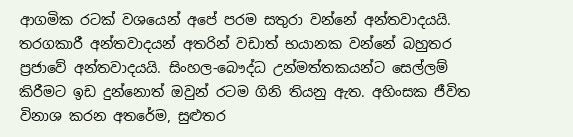ආගමික රටක් වශයෙන් අපේ පරම සතුරා වන්නේ අන්තවාදයයි. තරගකාරී අන්තවාදයන් අතරින් වඩාත් භයානක වන්නේ බහුතර ප්‍රජාවේ අන්තවාදයයි. සිංහල-බෞද්ධ උන්මත්තකයන්ට සෙල්ලම් කිරීමට ඉඩ දුන්නොත් ඔවුන් රටම ගිනි තියනු ඇත. අහිංසක ජීවිත විනාශ කරන අතරේම, සුළුතර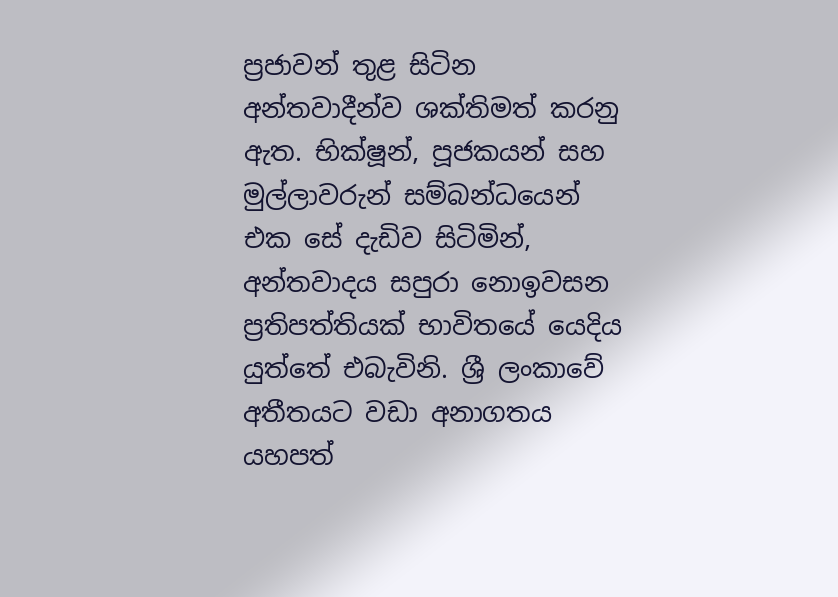ප්‍රජාවන් තුළ සිටින අන්තවාදීන්ව ශක්තිමත් කරනු ඇත. භික්ෂූන්, පූජකයන් සහ මුල්ලාවරුන් සම්බන්ධයෙන් එක සේ දැඩිව සිටිමින්, අන්තවාදය සපුරා නොඉවසන ප්‍රතිපත්තියක් භාවිතයේ යෙදිය යුත්තේ එබැවිනි. ශ්‍රී ලංකාවේ අතීතයට වඩා අනාගතය යහපත්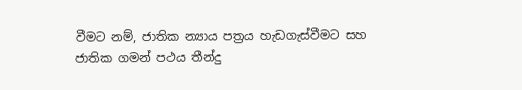වීමට නම්, ජාතික න්‍යාය පත්‍රය හැඩගැස්වීමට සහ ජාතික ගමන් පථය තීන්දු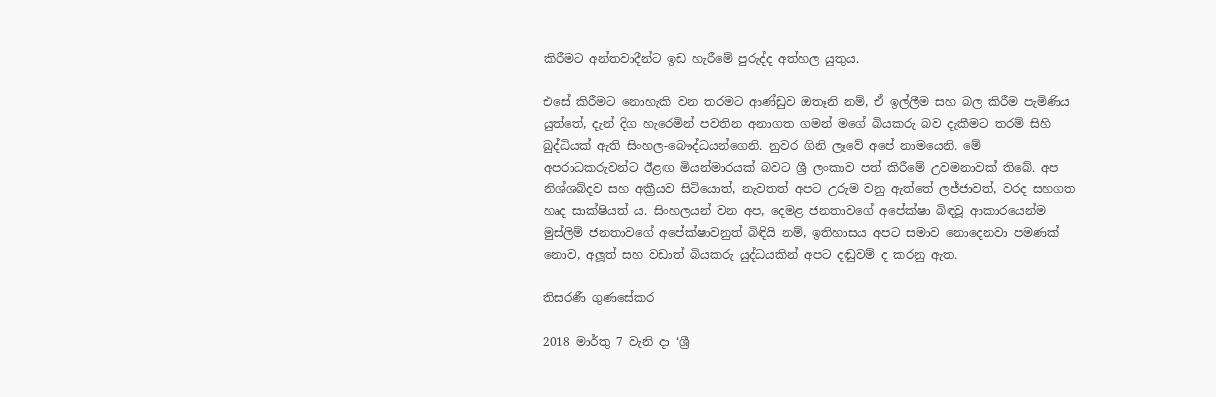කිරීමට අන්තවාදීන්ට ඉඩ හැරීමේ පුරුද්ද අත්හල යුතුය.

එසේ කිරීමට නොහැකි වන තරමට ආණ්ඩුව ඔතෑනි නම්, ඒ ඉල්ලීම සහ බල කිරීම පැමිණිය යුත්තේ, දැන් දිග හැරෙමින් පවතින අනාගත ගමන් මගේ බියකරු බව දැකීමට තරම් සිහි බුද්ධියක් ඇති සිංහල-බෞද්ධයන්ගෙනි. නුවර ගිනි ලෑවේ අපේ නාමයෙනි. මේ අපරාධකරුවන්ට ඊළඟ මියන්මාරයක් බවට ශ්‍රී ලංකාව පත් කිරීමේ උවමනාවක් තිබේ. අප නිශ්ශබ්දව සහ අක්‍රීයව සිටියොත්, නැවතත් අපට උරුම වනු ඇත්තේ ලජ්ජාවත්, වරද සහගත හෘද සාක්ෂියත් ය. සිංහලයන් වන අප, දෙමළ ජනතාවගේ අපේක්ෂා බිඳවූ ආකාරයෙන්ම මුස්ලිම් ජනතාවගේ අපේක්ෂාවනුත් බිඳියි නම්, ඉතිහාසය අපට සමාව නොදෙනවා පමණක් නොව, අලූත් සහ වඩාත් බියකරු යුද්ධයකින් අපට දඬුවම් ද කරනු ඇත.

තිසරණී ගුණසේකර

2018 මාර්තු 7 වැනි දා ‘ශ්‍රී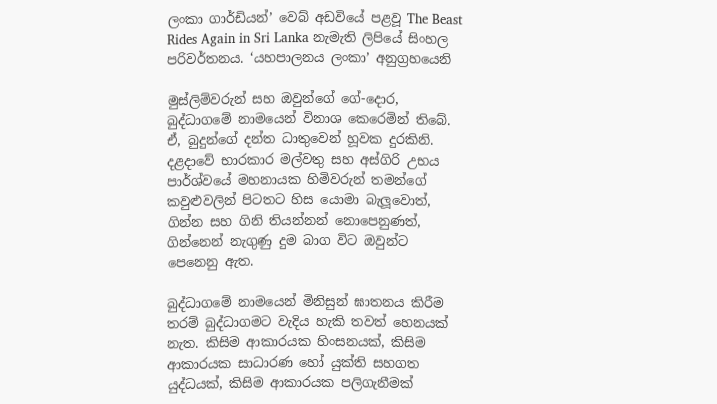ලංකා ගාර්ඩියන්’ වෙබ් අඩවියේ පළවූ The Beast Rides Again in Sri Lanka නැමැති ලිපියේ සිංහල පරිවර්තනය. ‘යහපාලනය ලංකා’ අනුග්‍රහයෙනි

මුස්ලිම්වරුන් සහ ඔවුන්ගේ ගේ-දොර, බුද්ධාගමේ නාමයෙන් විනාශ කෙරෙමින් තිබේ. ඒ, බුදුන්ගේ දන්ත ධාතුවෙන් හූවක දුරකිනි. දළදාවේ භාරකාර මල්වතු සහ අස්ගිරි උභය පාර්ශ්වයේ මහනායක හිමිවරුන් තමන්ගේ කවුළුවලින් පිටතට හිස යොමා බැලූවොත්, ගින්න සහ ගිනි තියන්නන් නොපෙනුණත්, ගින්නෙන් නැගුණු දුම බාග විට ඔවුන්ට පෙනෙනු ඇත.

බුද්ධාගමේ නාමයෙන් මිනිසුන් ඝාතනය කිරීම තරම් බුද්ධාගමට වැදිය හැකි තවත් හෙනයක් නැත. කිසිම ආකාරයක හිංසනයක්, කිසිම ආකාරයක සාධාරණ හෝ යුක්ති සහගත යුද්ධයක්, කිසිම ආකාරයක පලිගැනීමක්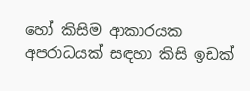හෝ කිසිම ආකාරයක අපරාධයක් සඳහා කිසි ඉඩක්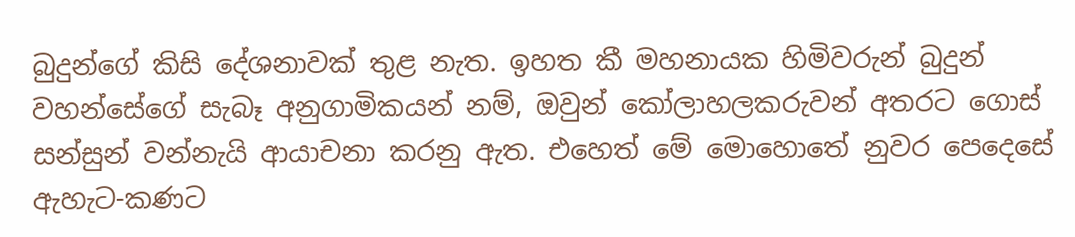බුදුන්ගේ කිසි දේශනාවක් තුළ නැත. ඉහත කී මහනායක හිමිවරුන් බුදුන් වහන්සේගේ සැබෑ අනුගාමිකයන් නම්, ඔවුන් කෝලාහලකරුවන් අතරට ගොස් සන්සුන් වන්නැයි ආයාචනා කරනු ඇත. එහෙත් මේ මොහොතේ නුවර පෙදෙසේ ඇහැට-කණට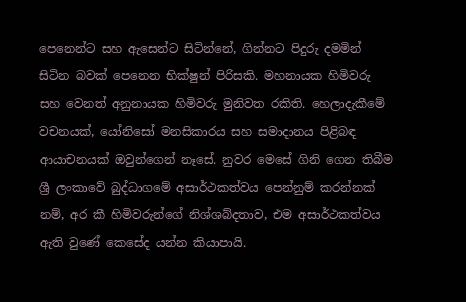පෙනෙන්ට සහ ඇසෙන්ට සිටින්නේ, ගින්නට පිදුරු දමමින් සිටින බවක් පෙනෙන භික්ෂුන් පිරිසකි. මහනායක හිමිවරු සහ වෙනත් අනුනායක හිමිවරු මුනිවත රකිති. හෙලාදැකීමේ වචනයක්, යෝනිසෝ මනසිකාරය සහ සමාදානය පිළිබඳ ආයාචනයක් ඔවුන්ගෙන් නෑසේ. නුවර මෙසේ ගිනි ගෙන තිබීම ශ්‍රී ලංකාවේ බුද්ධාගමේ අසාර්ථකත්වය පෙන්නුම් කරන්නක් නම්, අර කී හිමිවරුන්ගේ නිශ්ශබ්දතාව, එම අසාර්ථකත්වය ඇති වුණේ කෙසේද යන්න කියාපායි.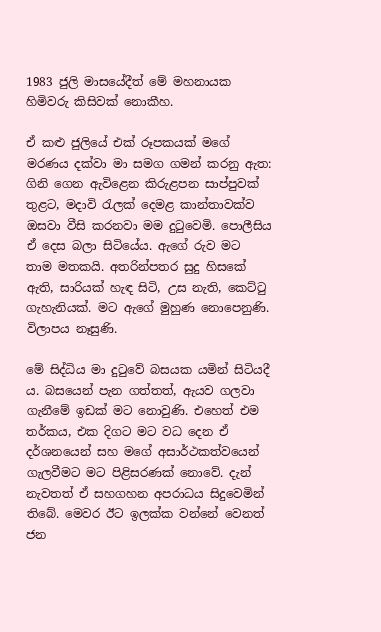1983 ජුලි මාසයේදීත් මේ මහනායක හිමිවරු කිසිවක් නොකීහ.

ඒ කළු ජුලියේ එක් රූපකයක් මගේ මරණය දක්වා මා සමග ගමන් කරනු ඇත: ගිනි ගෙන ඇවිළෙන කිරුළපන සාප්පුවක් තුළට, මදාවි රැලක් දෙමළ කාන්තාවක්ව ඔසවා වීසි කරනවා මම දුටුවෙමි. පොලීසිය ඒ දෙස බලා සිටියේය. ඇගේ රුව මට තාම මතකයි. අතරින්පතර සුදු හිසකේ ඇති, සාරියක් හැඳ සිටි, උස නැති, කෙට්ටු ගැහැනියක්. මට ඇගේ මුහුණ නොපෙනුණි. විලාපය නෑසුණි.

මේ සිද්ධිය මා දුටුවේ බසයක යමින් සිටියදී ය. බසයෙන් පැන ගත්තත්, ඇයව ගලවා ගැනීමේ ඉඩක් මට නොවුණි. එහෙත් එම තර්කය, එක දිගට මට වධ දෙන ඒ දර්ශනයෙන් සහ මගේ අසාර්ථකත්වයෙන් ගැලවීමට මට පිළිසරණක් නොවේ. දැන් නැවතත් ඒ සහගහන අපරාධය සිදුවෙමින් තිබේ. මෙවර ඊට ඉලක්ක වන්නේ වෙනත් ජන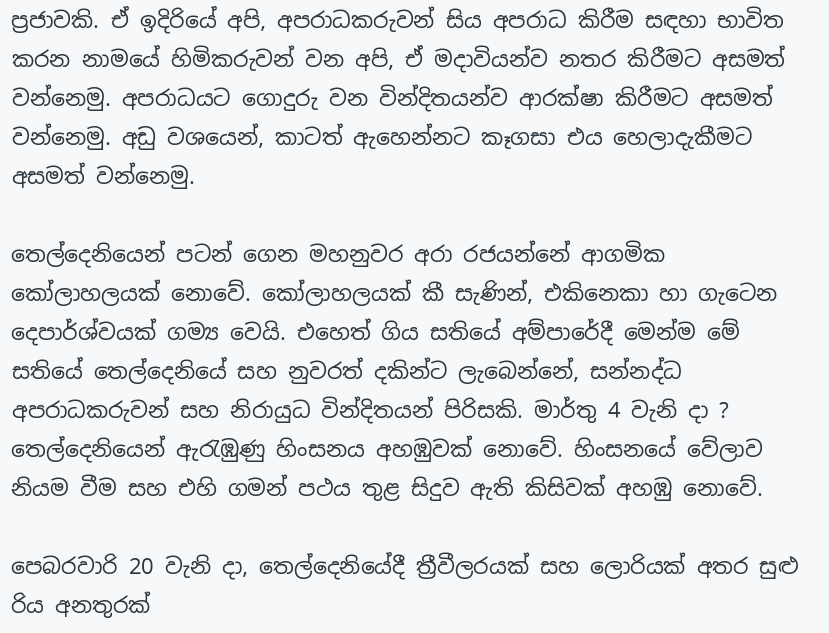ප්‍රජාවකි. ඒ ඉදිරියේ අපි, අපරාධකරුවන් සිය අපරාධ කිරීම සඳහා භාවිත කරන නාමයේ හිමිකරුවන් වන අපි, ඒ මදාවියන්ව නතර කිරීමට අසමත් වන්නෙමු. අපරාධයට ගොදුරු වන වින්දිතයන්ව ආරක්ෂා කිරීමට අසමත් වන්නෙමු. අඩු වශයෙන්, කාටත් ඇහෙන්නට කෑගසා එය හෙලාදැකීමට අසමත් වන්නෙමු.

තෙල්දෙනියෙන් පටන් ගෙන මහනුවර අරා රජයන්නේ ආගමික කෝලාහලයක් නොවේ. කෝලාහලයක් කී සැණින්, එකිනෙකා හා ගැටෙන දෙපාර්ශ්වයක් ගම්‍ය වෙයි. එහෙත් ගිය සතියේ අම්පාරේදී මෙන්ම මේ සතියේ තෙල්දෙනියේ සහ නුවරත් දකින්ට ලැබෙන්නේ, සන්නද්ධ අපරාධකරුවන් සහ නිරායුධ වින්දිතයන් පිරිසකි. මාර්තු 4 වැනි දා ? තෙල්දෙනියෙන් ඇරැඹුණු හිංසනය අහඹුවක් නොවේ. හිංසනයේ වේලාව නියම වීම සහ එහි ගමන් පථය තුළ සිදුව ඇති කිසිවක් අහඹු නොවේ.

පෙබරවාරි 20 වැනි දා, තෙල්දෙනියේදී ත්‍රීවීලරයක් සහ ලොරියක් අතර සුළු රිය අනතුරක්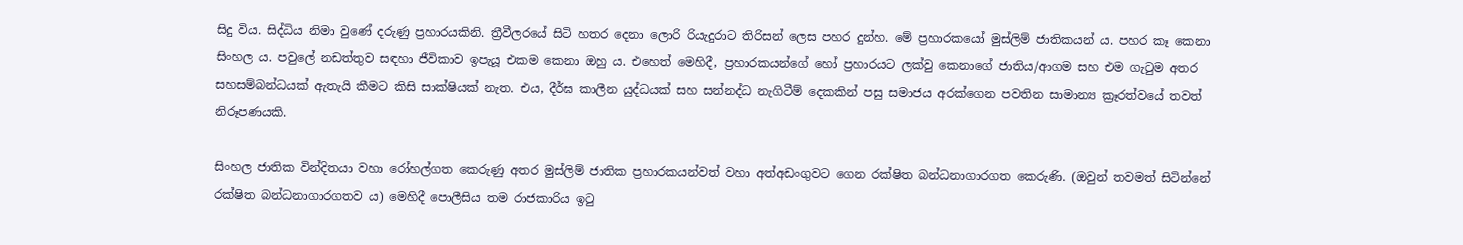සිදු විය. සිද්ධිය නිමා වුණේ දරුණු ප්‍රහාරයකිනි. ත්‍රීවීලරයේ සිටි හතර දෙනා ලොරි රියැදුරාට තිරිසන් ලෙස පහර දුන්හ. මේ ප්‍රහාරකයෝ මුස්ලිම් ජාතිකයන් ය. පහර කෑ කෙනා සිංහල ය. පවුලේ නඩත්තුව සඳහා ජීවිකාව ඉපැයූ එකම කෙනා ඔහු ය. එහෙත් මෙහිදී, ප්‍රහාරකයන්ගේ හෝ ප්‍රහාරයට ලක්වු කෙනාගේ ජාතිය/ආගම සහ එම ගැටුම අතර සහසම්බන්ධයක් ඇතැයි කීමට කිසි සාක්ෂියක් නැත. එය, දීර්ඝ කාලීන යුද්ධයක් සහ සන්නද්ධ නැගිටීම් දෙකකින් පසු සමාජය අරක්ගෙන පවතින සාමාන්‍ය ක්‍රෑරත්වයේ තවත් නිරූපණයකි.

සිංහල ජාතික වින්දිතයා වහා රෝහල්ගත කෙරුණු අතර මුස්ලිම් ජාතික ප්‍රහාරකයන්වත් වහා අත්අඩංගුවට ගෙන රක්ෂිත බන්ධනාගාරගත කෙරුණි. (ඔවුන් තවමත් සිටින්නේ රක්ෂිත බන්ධනාගාරගතව ය) මෙහිදී පොලීසිය තම රාජකාරිය ඉටු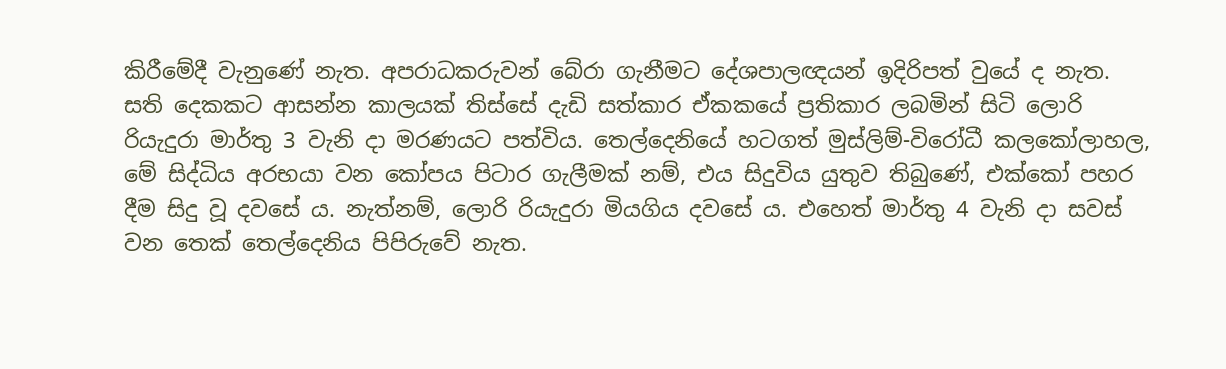කිරීමේදී වැනුණේ නැත. අපරාධකරුවන් බේරා ගැනීමට දේශපාලඥයන් ඉදිරිපත් වුයේ ද නැත. සති දෙකකට ආසන්න කාලයක් තිස්සේ දැඩි සත්කාර ඒකකයේ ප්‍රතිකාර ලබමින් සිටි ලොරි රියැදුරා මාර්තු 3 වැනි දා මරණයට පත්විය. තෙල්දෙනියේ හටගත් මුස්ලිම්-විරෝධී කලකෝලාහල, මේ සිද්ධිය අරභයා වන කෝපය පිටාර ගැලීමක් නම්, එය සිදුවිය යුතුව තිබුණේ, එක්කෝ පහර දීම සිදු වූ දවසේ ය. නැත්නම්, ලොරි රියැදුරා මියගිය දවසේ ය. එහෙත් මාර්තු 4 වැනි දා සවස් වන තෙක් තෙල්දෙනිය පිපිරුවේ නැත.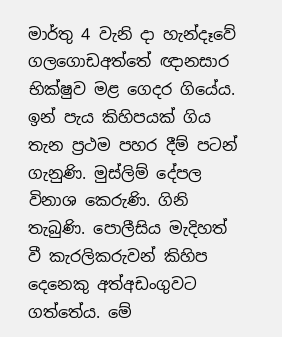මාර්තු 4 වැනි දා හැන්දෑවේ ගලගොඩඅත්තේ ඥානසාර භික්ෂුව මළ ගෙදර ගියේය. ඉන් පැය කිහිපයක් ගිය තැන ප්‍රථම පහර දීම් පටන් ගැනුණි. මුස්ලිම් දේපල විනාශ කෙරුණි. ගිනි තැබුණි. පොලීසිය මැදිහත් වී කැරලිකරුවන් කිහිප දෙනෙකු අත්අඩංගුවට ගත්තේය. මේ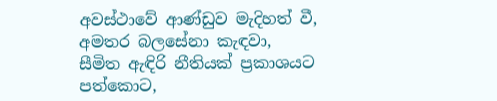අවස්ථාවේ ආණ්ඩුව මැදිහත් වී, අමතර බලසේනා කැඳවා, සීමිත ඇඳිරි නීතියක් ප්‍රකාශයට පත්කොට,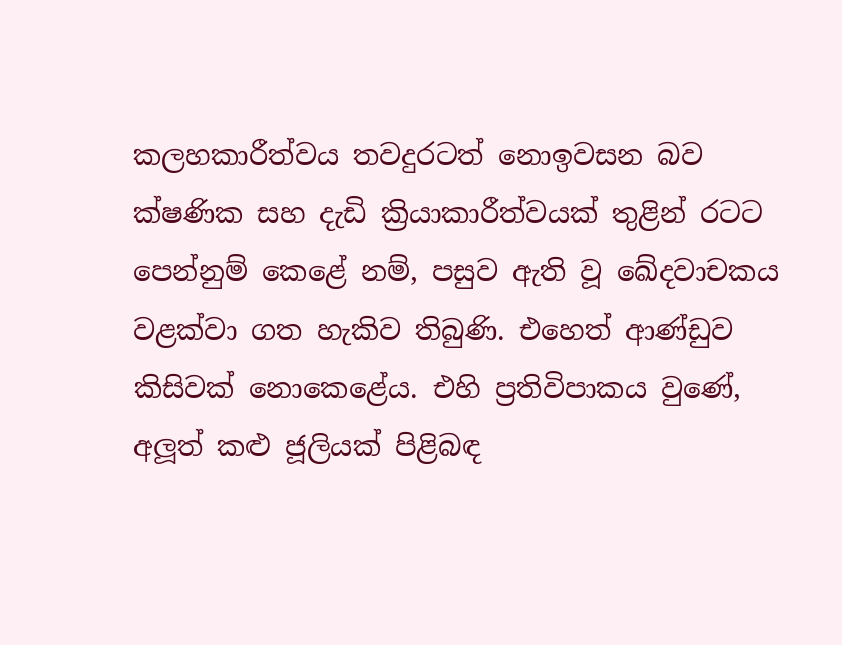කලහකාරීත්වය තවදුරටත් නොඉවසන බව ක්ෂණික සහ දැඩි ක්‍රියාකාරීත්වයක් තුළින් රටට පෙන්නුම් කෙළේ නම්, පසුව ඇති වූ ඛේදවාචකය වළක්වා ගත හැකිව තිබුණි. එහෙත් ආණ්ඩුව කිසිවක් නොකෙළේය. එහි ප්‍රතිවිපාකය වුණේ, අලූත් කළු ජූලියක් පිළිබඳ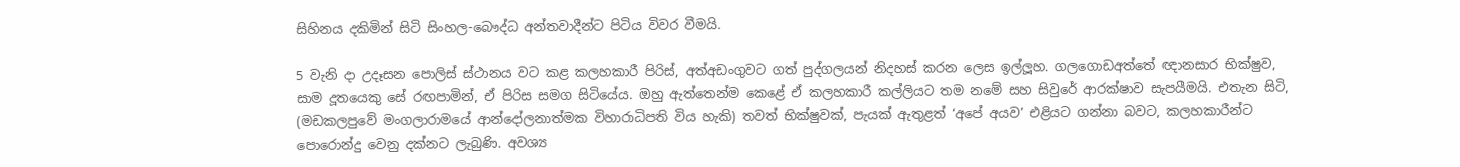සිහිනය දකිමින් සිටි සිංහල-බෞද්ධ අන්තවාදීන්ට පිටිය විවර වීමයි.

5 වැනි දා උදෑසන පොලිස් ස්ථානය වට කළ කලහකාරී පිරිස්, අත්අඩංගුවට ගත් පුද්ගලයන් නිදහස් කරන ලෙස ඉල්ලූහ. ගලගොඩඅත්තේ ඥානසාර භික්ෂුව, සාම දූතයෙකු සේ රඟපාමින්, ඒ පිරිස සමග සිටියේය. ඔහු ඇත්තෙන්ම කෙළේ ඒ කලහකාරී කල්ලියට තම නමේ සහ සිවුරේ ආරක්ෂාව සැපයීමයි. එතැන සිටි, (මඩකලපුවේ මංගලාරාමයේ ආන්දෝලනාත්මක විහාරාධිපති විය හැකි) තවත් භික්ෂුවක්, පැයක් ඇතුළත් ‘අපේ අයව’ එළියට ගන්නා බවට, කලහකාරීන්ට පොරොන්දු වෙනු දක්නට ලැබුණි. අවශ්‍ය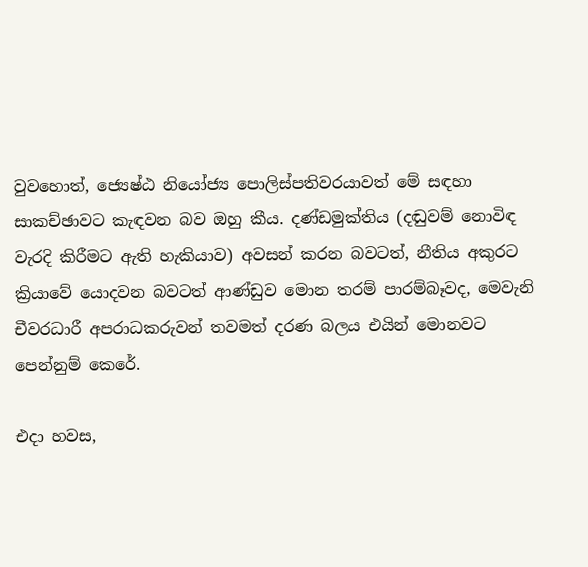වුවහොත්, ජ්‍යෙෂ්ඨ නියෝජ්‍ය පොලිස්පතිවරයාවත් මේ සඳහා සාකච්ඡාවට කැඳවන බව ඔහු කීය. දණ්ඩමුක්තිය (දඬුවම් නොවිඳ වැරදි කිරීමට ඇති හැකියාව) අවසන් කරන බවටත්, නීතිය අකුරට ක්‍රියාවේ යොදවන බවටත් ආණ්ඩුව මොන තරම් පාරම්බෑවද, මෙවැනි චීවරධාරී අපරාධකරුවන් තවමත් දරණ බලය එයින් මොනවට පෙන්නුම් කෙරේ.

එදා හවස,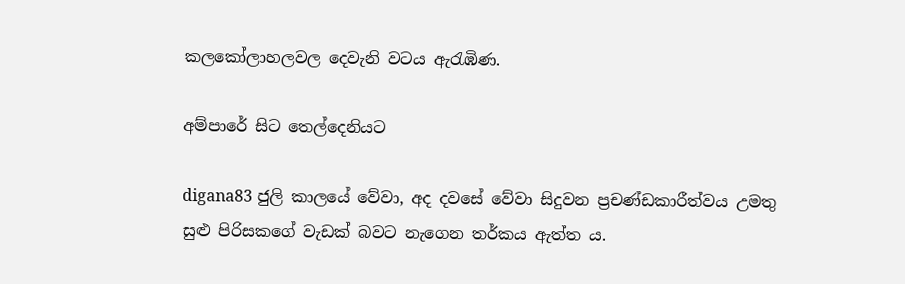කලකෝලාහලවල දෙවැනි වටය ඇරැඹිණ.

අම්පාරේ සිට තෙල්දෙනියට

digana83 ජුලි කාලයේ වේවා, අද දවසේ වේවා සිදුවන ප්‍රචණ්ඩකාරීත්වය උමතු සුළු පිරිසකගේ වැඩක් බවට නැගෙන තර්කය ඇත්ත ය.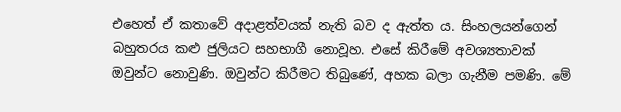එහෙත් ඒ කතාවේ අදාළත්වයක් නැති බව ද ඇත්ත ය. සිංහලයන්ගෙන් බහුතරය කළු ජුලියට සහභාගී නොවූහ. එසේ කිරීමේ අවශ්‍යතාවක් ඔවුන්ට නොවුණි. ඔවුන්ට කිරීමට තිබුණේ, අහක බලා ගැනීම පමණි. මේ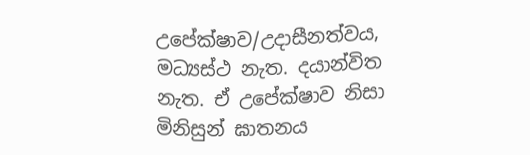උපේක්ෂාව/උදාසීනත්වය, මධ්‍යස්ථ නැත. දයාන්විත නැත. ඒ උපේක්ෂාව නිසා මිනිසුන් ඝාතනය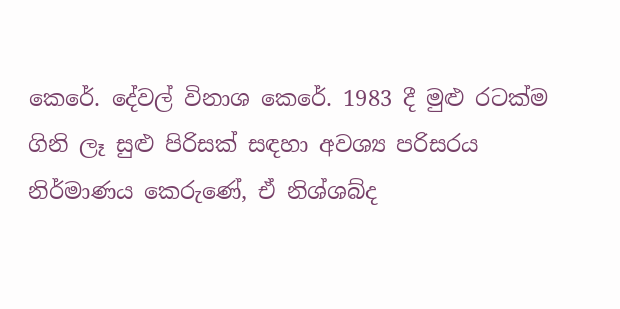කෙරේ. දේවල් විනාශ කෙරේ. 1983 දී මුළු රටක්ම ගිනි ලෑ සුළු පිරිසක් සඳහා අවශ්‍ය පරිසරය නිර්මාණය කෙරුණේ, ඒ නිශ්ශබ්ද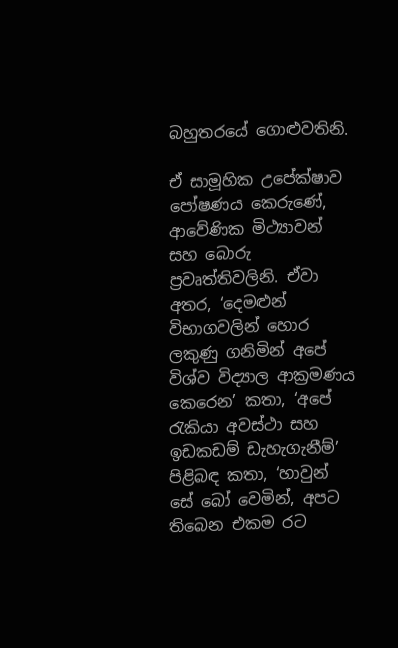බහුතරයේ ගොළුවතිනි.

ඒ සාමූහික උපේක්ෂාව පෝෂණය කෙරුණේ, ආවේණික මිථ්‍යාවන් සහ බොරු ප්‍රවෘත්තිවලිනි. ඒවා අතර, ‘දෙමළුන් විභාගවලින් හොර ලකුණු ගනිමින් අපේ විශ්ව විද්‍යාල ආක්‍රමණය කෙරෙන’ කතා, ‘අපේ රැකියා අවස්ථා සහ ඉඩකඩම් ඩැහැගැනීම්’ පිළිබඳ කතා, ‘හාවුන් සේ බෝ වෙමින්, අපට තිබෙන එකම රට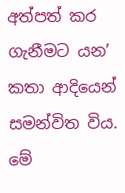අත්පත් කර ගැනීමට යන’ කතා ආදියෙන් සමන්විත විය. මේ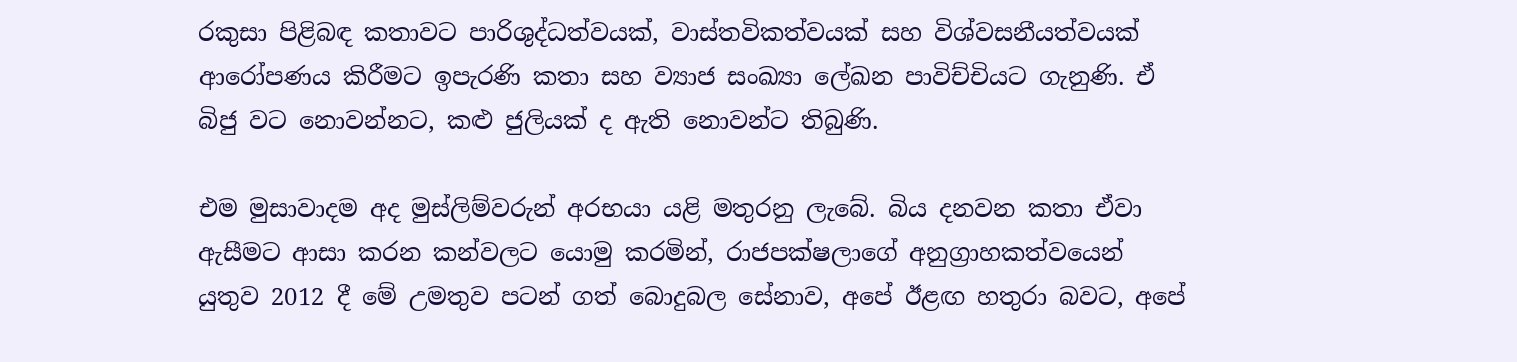රකුසා පිළිබඳ කතාවට පාරිශුද්ධත්වයක්, වාස්තවිකත්වයක් සහ විශ්වසනීයත්වයක් ආරෝපණය කිරීමට ඉපැරණි කතා සහ ව්‍යාජ සංඛ්‍යා ලේඛන පාවිච්චියට ගැනුණි. ඒ බිජු වට නොවන්නට, කළු ජුලියක් ද ඇති නොවන්ට තිබුණි.

එම මුසාවාදම අද මුස්ලිම්වරුන් අරභයා යළි මතුරනු ලැබේ. බිය දනවන කතා ඒවා ඇසීමට ආසා කරන කන්වලට යොමු කරමින්, රාජපක්ෂලාගේ අනුග්‍රාහකත්වයෙන් යුතුව 2012 දී මේ උමතුව පටන් ගත් බොදුබල සේනාව, අපේ ඊළඟ හතුරා බවට, අපේ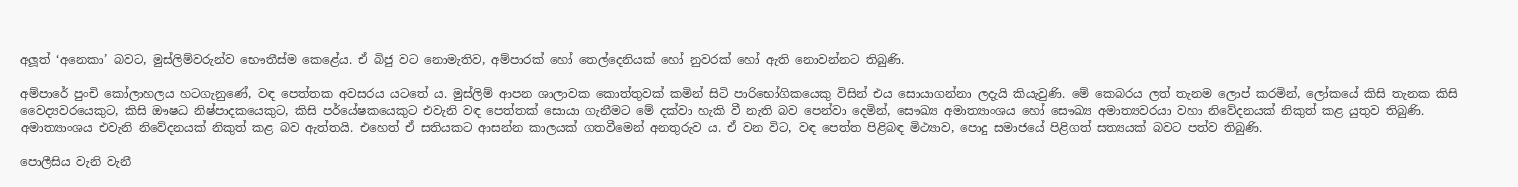අලූත් ‘අනෙකා’ බවට, මුස්ලිම්වරුන්ව භෞතීස්ම කෙළේය. ඒ බිජු වට නොමැතිව, අම්පාරක් හෝ තෙල්දෙනියක් හෝ නුවරක් හෝ ඇති නොවන්නට තිබුණි.

අම්පාරේ පුංචි කෝලාහලය හටගැනුණේ, වඳ පෙත්තක අවසරය යටතේ ය. මුස්ලිම් ආපන ශාලාවක කොත්තුවක් කමින් සිටි පාරිභෝගිකයෙකු විසින් එය සොයාගන්නා ලදැයි කියැවුණි. මේ කෙබරය ලත් තැනම ලොප් කරමින්, ලෝකයේ කිසි තැනක කිසි වෛද්‍යවරයෙකුට, කිසි ඖෂධ නිෂ්පාදකයෙකුට, කිසි පර්යේෂකයෙකුට එවැනි වඳ පෙත්තක් සොයා ගැනීමට මේ දක්වා හැකි වී නැති බව පෙන්වා දෙමින්, සෞඛ්‍ය අමාත්‍යාංශය හෝ සෞඛ්‍ය අමාත්‍යවරයා වහා නිවේදනයක් නිකුත් කළ යුතුව තිබුණි. අමාත්‍යාංශය එවැනි නිවේදනයක් නිකුත් කළ බව ඇත්තයි. එහෙත් ඒ සතියකට ආසන්න කාලයක් ගතවීමෙන් අනතුරුව ය. ඒ වන විට, වඳ පෙත්ත පිළිබඳ මිථ්‍යාව, පොදු සමාජයේ පිළිගත් සත්‍යයක් බවට පත්ව තිබුණි.

පොලීසිය වැනි වැනී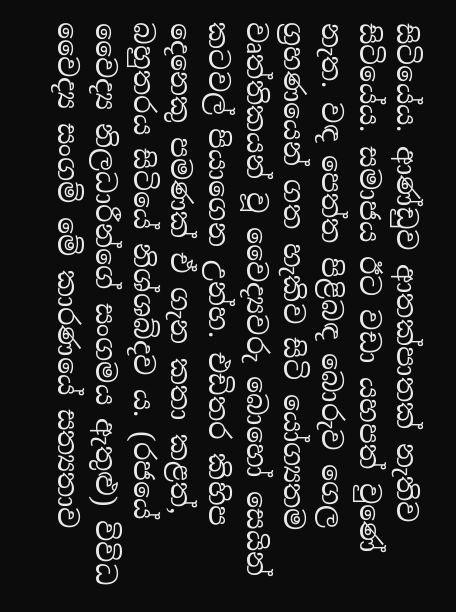සිටියේය. ආණ්ඩුව ආතක්පාතක් නැතිව සිටියේය. සමාජය ඊට වඩා යහපත් වුණේ නැත. වඳ පෙත්ත පිළිබඳ බොරුව ගෙල ග්‍රහණයෙන් ගත හැකිව සිටි යෝග්‍යතම වෘත්තිකයන් වූ වෛද්‍යවරු බොහෝ සෙයින් කටවල් පියාගෙන උන්හ. එඩිතර කිහිප දෙනෙකු පමණක් ඒ ගැන කතා කළත්, බහුතරය සිටියේ නිශ්ශබ්දව ය. (රජයේ වෛද්‍ය නිලධාරීන්ගේ සංගමය ඇතුළු) විවිධ වෛද්‍ය සංගම් මේ කාරණයේ සත්‍යතාව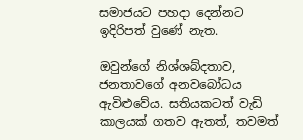සමාජයට පහදා දෙන්නට ඉදිරිපත් වුණේ නැත.

ඔවුන්ගේ නිශ්ශබ්දතාව, ජනතාවගේ අනවබෝධය ඇවිළුවේය. සතියකටත් වැඩි කාලයක් ගතව ඇතත්, තවමත්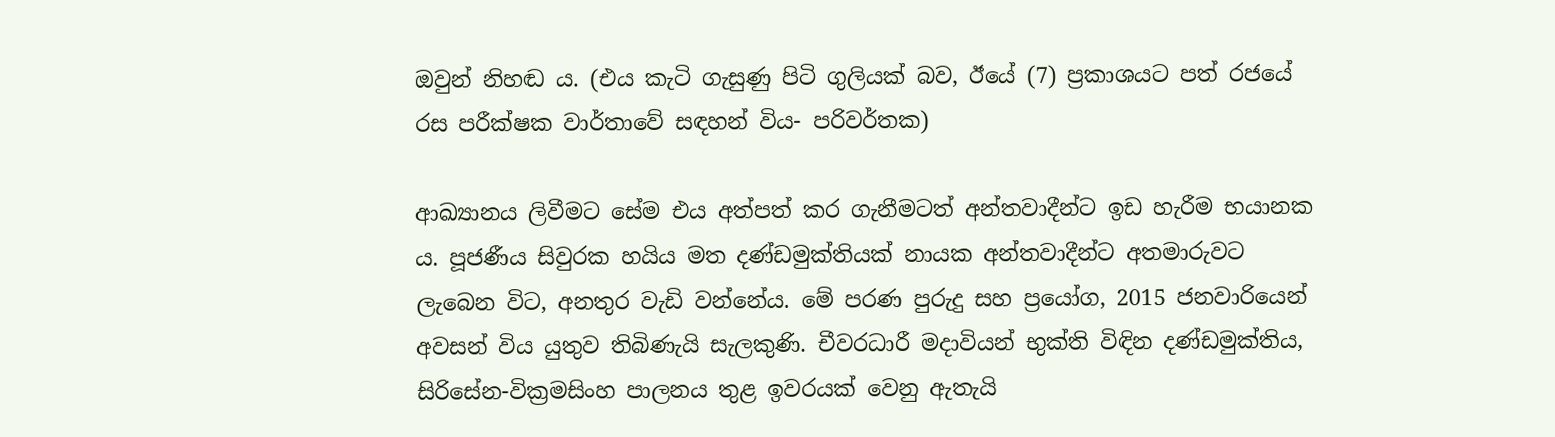ඔවුන් නිහඬ ය. (එය කැටි ගැසුණු පිටි ගුලියක් බව, ඊයේ (7) ප්‍රකාශයට පත් රජයේ රස පරීක්ෂක වාර්තාවේ සඳහන් විය- පරිවර්තක)

ආඛ්‍යානය ලිවීමට සේම එය අත්පත් කර ගැනීමටත් අන්තවාදීන්ට ඉඩ හැරීම භයානක ය. පූජණීය සිවුරක හයිය මත දණ්ඩමුක්තියක් නායක අන්තවාදීන්ට අතමාරුවට ලැබෙන විට, අනතුර වැඩි වන්නේය. මේ පරණ පුරුදු සහ ප්‍රයෝග, 2015 ජනවාරියෙන් අවසන් විය යුතුව තිබිණැයි සැලකුණි. චීවරධාරී මදාවියන් භුක්ති විඳින දණ්ඩමුක්තිය, සිරිසේන-වික්‍රමසිංහ පාලනය තුළ ඉවරයක් වෙනු ඇතැයි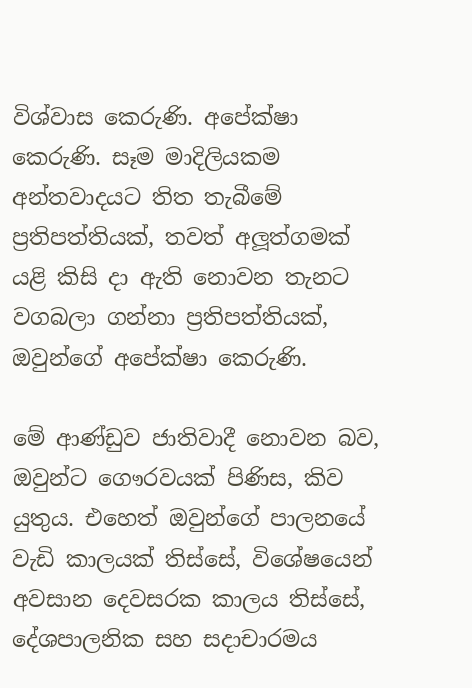විශ්වාස කෙරුණි. අපේක්ෂා කෙරුණි. සෑම මාදිලියකම අන්තවාදයට තිත තැබීමේ ප්‍රතිපත්තියක්, තවත් අලූත්ගමක් යළි කිසි දා ඇති නොවන තැනට වගබලා ගන්නා ප්‍රතිපත්තියක්, ඔවුන්ගේ අපේක්ෂා කෙරුණි.

මේ ආණ්ඩුව ජාතිවාදී නොවන බව, ඔවුන්ට ගෞරවයක් පිණිස, කිව යුතුය. එහෙත් ඔවුන්ගේ පාලනයේ වැඩි කාලයක් තිස්සේ, විශේෂයෙන් අවසාන දෙවසරක කාලය තිස්සේ, දේශපාලනික සහ සදාචාරමය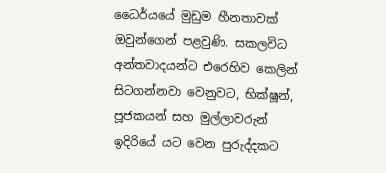ධෛර්යයේ මුඩුම හීනතාවක් ඔවුන්ගෙන් පළවුණි. සකලවිධ අන්තවාදයන්ට එරෙහිව කෙලින් සිටගන්නවා වෙනුවට, භික්ෂූන්, පූජකයන් සහ මුල්ලාවරුන් ඉදිරියේ යට වෙන පුරුද්දකට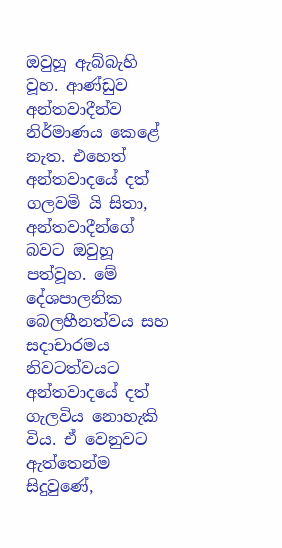ඔවුහූ ඇබ්බැහි වූහ. ආණ්ඩුව අන්තවාදීන්ව නිර්මාණය කෙළේ නැත. එහෙත් අන්තවාදයේ දත් ගලවමි යි සිතා, අන්තවාදීන්ගේ බවට ඔවුහූ පත්වූහ. මේ දේශපාලනික බෙලහීනත්වය සහ සදාචාරමය නිවටත්වයට අන්තවාදයේ දත් ගැලවිය නොහැකි විය. ඒ වෙනුවට ඇත්තෙන්ම සිදුවුණේ,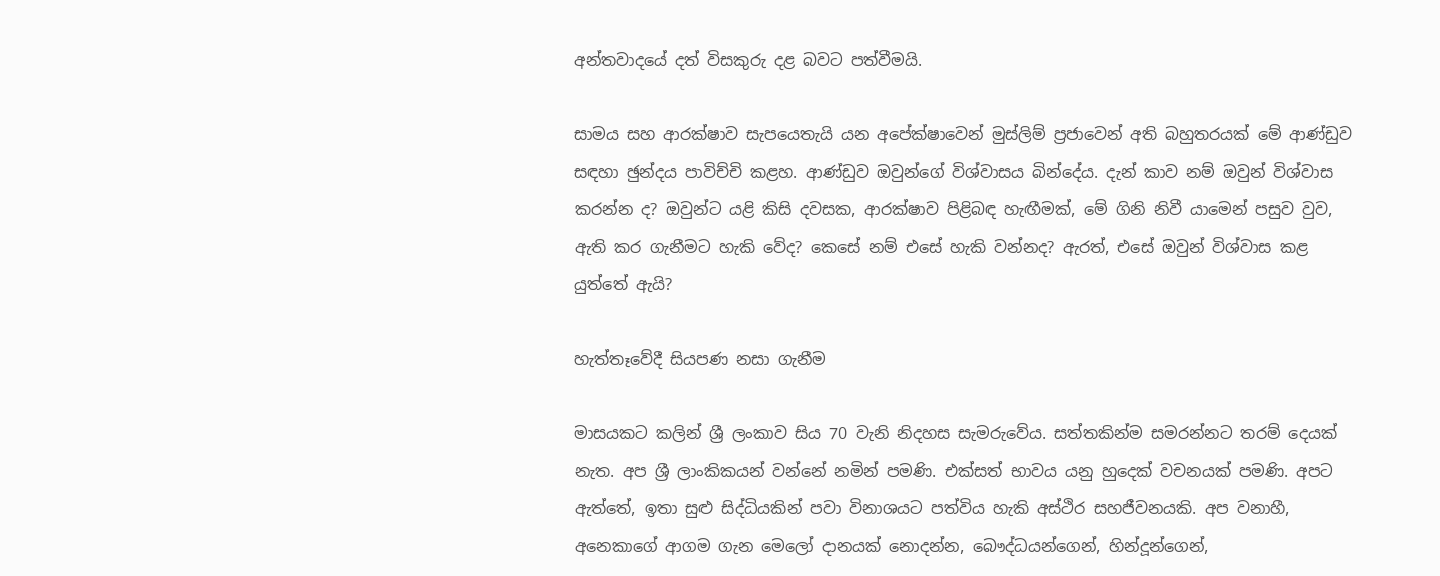අන්තවාදයේ දත් විසකුරු දළ බවට පත්වීමයි.

සාමය සහ ආරක්ෂාව සැපයෙතැයි යන අපේක්ෂාවෙන් මුස්ලිම් ප්‍රජාවෙන් අති බහුතරයක් මේ ආණ්ඩුව සඳහා ඡුන්දය පාවිච්චි කළහ. ආණ්ඩුව ඔවුන්ගේ විශ්වාසය බින්දේය. දැන් කාව නම් ඔවුන් විශ්වාස කරන්න ද? ඔවුන්ට යළි කිසි දවසක, ආරක්ෂාව පිළිබඳ හැඟීමක්, මේ ගිනි නිවී යාමෙන් පසුව වුව, ඇති කර ගැනීමට හැකි වේද? කෙසේ නම් එසේ හැකි වන්නද? ඇරත්, එසේ ඔවුන් විශ්වාස කළ යුත්තේ ඇයි?

හැත්තෑවේදී සියපණ නසා ගැනීම

මාසයකට කලින් ශ්‍රී ලංකාව සිය 70 වැනි නිදහස සැමරුවේය. සත්තකින්ම සමරන්නට තරම් දෙයක් නැත. අප ශ්‍රී ලාංකිකයන් වන්නේ නමින් පමණි. එක්සත් භාවය යනු හුදෙක් වචනයක් පමණි. අපට ඇත්තේ, ඉතා සුළු සිද්ධියකින් පවා විනාශයට පත්විය හැකි අස්ථිර සහජීවනයකි. අප වනාහී, අනෙකාගේ ආගම ගැන මෙලෝ දානයක් නොදන්න, බෞද්ධයන්ගෙන්, හින්දූන්ගෙන්,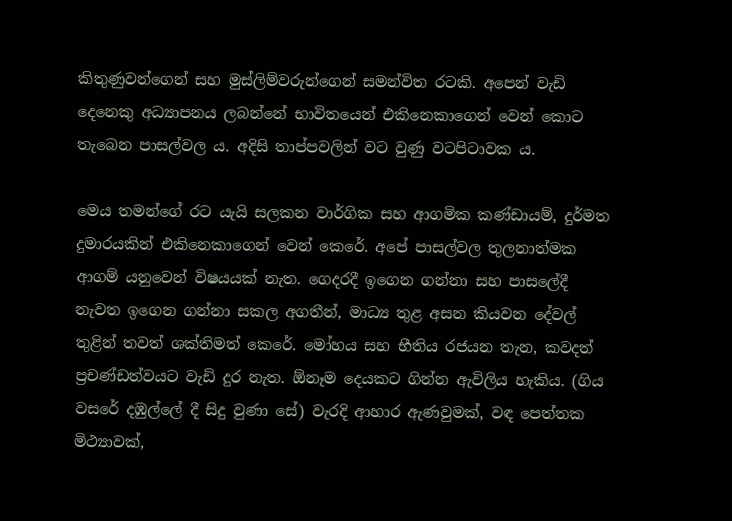කිතුණුවන්ගෙන් සහ මුස්ලිම්වරුන්ගෙන් සමන්විත රටකි. අපෙන් වැඩි දෙනෙකු අධ්‍යාපනය ලබන්නේ භාවිතයෙන් එකිනෙකාගෙන් වෙන් කොට තැබෙන පාසල්වල ය. අදිසි තාප්පවලින් වට වුණු වටපිටාවක ය.

මෙය තමන්ගේ රට යැයි සලකන වාර්ගික සහ ආගමික කණ්ඩායම්, දුර්මත දුමාරයකින් එකිනෙකාගෙන් වෙන් කෙරේ. අපේ පාසල්වල තුලනාත්මක ආගම් යනුවෙන් විෂයයක් නැත. ගෙදරදී ඉගෙන ගන්නා සහ පාසලේදී නැවත ඉගෙන ගන්නා සකල අගතීන්, මාධ්‍ය තුළ අසන කියවන දේවල් තුළින් තවත් ශක්තිමත් කෙරේ. මෝහය සහ භීතිය රජයන තැන, කවදත් ප්‍රචණ්ඩත්වයට වැඩි දුර නැත. ඕනෑම දෙයකට ගින්න ඇවිලිය හැකිය. (ගිය වසරේ දඹුල්ලේ දී සිදු වුණා සේ) වැරදි ආහාර ඇණවුමක්, වඳ පෙත්තක මිථ්‍යාවක්,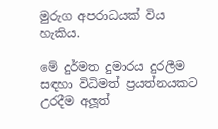මුරුග අපරාධයක් විය හැකිය.

මේ දුර්මත දුමාරය දුරලීම සඳහා විධිමත් ප්‍රයත්නයකට උරදීම අලූත්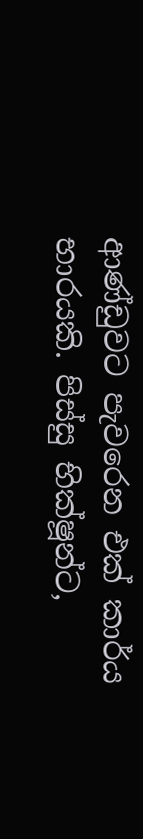ආණ්ඩුවට පැවරෙන එක් කාර්ය භාරයකි. පිස්සු භික්ෂූන්ට,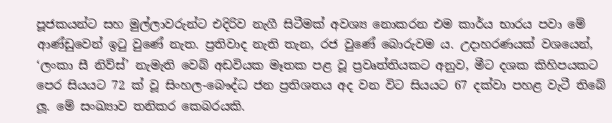පූජකයන්ට සහ මුල්ලාවරුන්ට එදිරිව නැගී සිටීමක් අවශ්‍ය නොකරන එම කාර්ය භාරය පවා මේ ආණ්ඩුවෙන් ඉටු වුණේ නැත. ප්‍රතිවාද නැති තැන, රජ වුණේ බොරුවම ය. උදාහරණයක් වශයෙන්, ‘ලංකා සී නිව්ස්’ නැමැති වෙබ් අඩවියක මෑතක පළ වූ ප්‍රවෘත්තියකට අනුව, මීට දශක කිහිපයකට පෙර සියයට 72 ක් වූ සිංහල-බෞද්ධ ජන ප්‍රතිශතය අද වන විට සියයට 67 දක්වා පහළ වැටී තිබේ ලූ. මේ සංඛ්‍යාව තනිකර කෙබරයකි.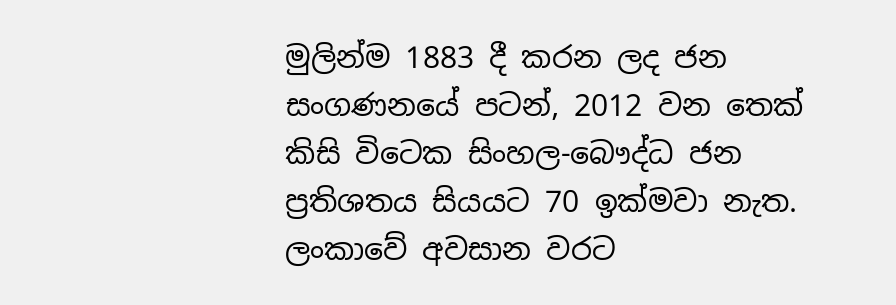මුලින්ම 1883 දී කරන ලද ජන සංගණනයේ පටන්, 2012 වන තෙක් කිසි විටෙක සිංහල-බෞද්ධ ජන ප්‍රතිශතය සියයට 70 ඉක්මවා නැත. ලංකාවේ අවසාන වරට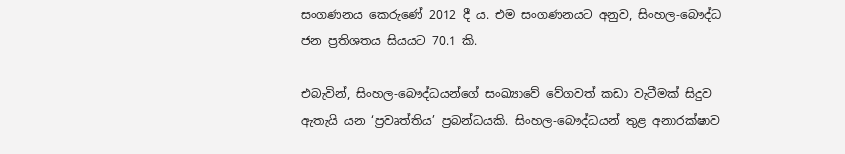සංගණනය කෙරුණේ 2012 දී ය. එම සංගණනයට අනුව, සිංහල-බෞද්ධ ජන ප්‍රතිශතය සියයට 70.1 කි.

එබැවින්, සිංහල-බෞද්ධයන්ගේ සංඛ්‍යාවේ වේගවත් කඩා වැටීමක් සිදුව ඇතැයි යන ‘ප්‍රවෘත්තිය’ ප්‍රබන්ධයකි. සිංහල-බෞද්ධයන් තුළ අනාරක්ෂාව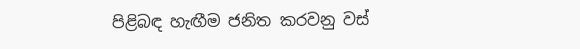පිළිබඳ හැඟීම ජනිත කරවනු වස්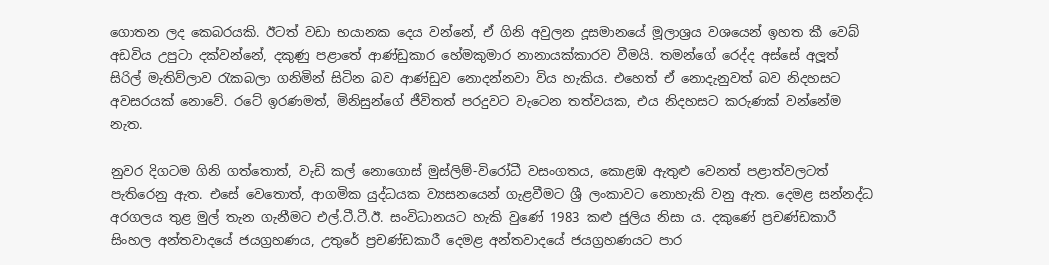ගොතන ලද කෙබරයකි. ඊටත් වඩා භයානක දෙය වන්නේ, ඒ ගිනි අවුලන දූසමානයේ මූලාශ්‍රය වශයෙන් ඉහත කී වෙබ් අඩවිය උපුටා දක්වන්නේ, දකුණු පළාතේ ආණ්ඩුකාර හේමකුමාර නානායක්කාරව වීමයි. තමන්ගේ රෙද්ද අස්සේ අලූත් සිරිල් මැතිව්ලාව රැකබලා ගනිමින් සිටින බව ආණ්ඩුව නොදන්නවා විය හැකිය. එහෙත් ඒ නොදැනුවත් බව නිදහසට අවසරයක් නොවේ. රටේ ඉරණමත්, මිනිසුන්ගේ ජීවිතත් පරදුවට වැටෙන තත්වයක, එය නිදහසට කරුණක් වන්නේම නැත.

නුවර දිගටම ගිනි ගත්තොත්, වැඩි කල් නොගොස් මුස්ලිම්-විරෝධී වසංගතය, කොළඹ ඇතුළු වෙනත් පළාත්වලටත් පැතිරෙනු ඇත. එසේ වෙතොත්, ආගමික යුද්ධයක ව්‍යසනයෙන් ගැළවීමට ශ්‍රී ලංකාවට නොහැකි වනු ඇත. දෙමළ සන්නද්ධ අරගලය තුළ මුල් තැන ගැනීමට එල්.ටී.ටී.ඊ. සංවිධානයට හැකි වුණේ 1983 කළු ජුලිය නිසා ය. දකුණේ ප්‍රචණ්ඩකාරී සිංහල අන්තවාදයේ ජයග්‍රහණය, උතුරේ ප්‍රචණ්ඩකාරී දෙමළ අන්තවාදයේ ජයග්‍රහණයට පාර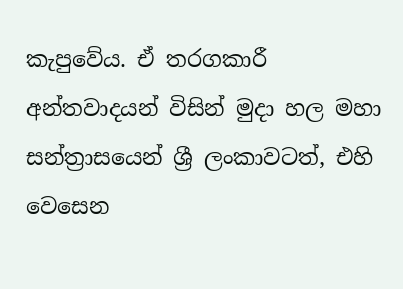කැපුවේය. ඒ තරගකාරී අන්තවාදයන් විසින් මුදා හල මහා සන්ත්‍රාසයෙන් ශ්‍රී ලංකාවටත්, එහි වෙසෙන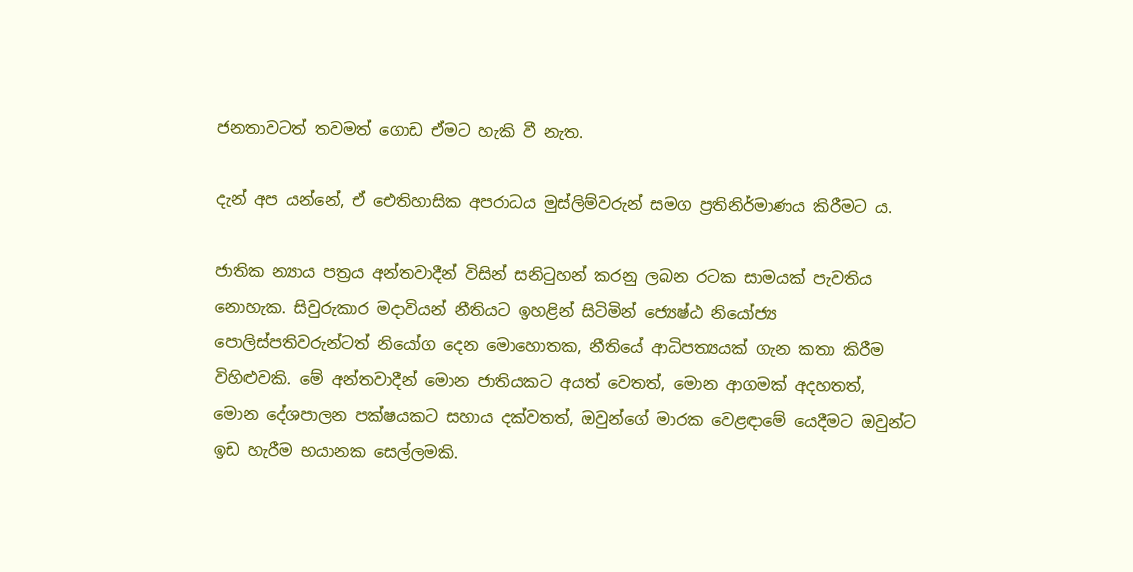ජනතාවටත් තවමත් ගොඩ ඒමට හැකි වී නැත.

දැන් අප යන්නේ, ඒ ඓතිහාසික අපරාධය මුස්ලිම්වරුන් සමග ප්‍රතිනිර්මාණය කිරීමට ය.

ජාතික න්‍යාය පත්‍රය අන්තවාදීන් විසින් සනිටුහන් කරනු ලබන රටක සාමයක් පැවතිය නොහැක. සිවුරුකාර මදාවියන් නීතියට ඉහළින් සිටිමින් ජ්‍යෙෂ්ඨ නියෝජ්‍ය පොලිස්පතිවරුන්ටත් නියෝග දෙන මොහොතක, නීතියේ ආධිපත්‍යයක් ගැන කතා කිරීම විහිළුවකි. මේ අන්තවාදීන් මොන ජාතියකට අයත් වෙතත්, මොන ආගමක් අදහතත්, මොන දේශපාලන පක්ෂයකට සහාය දක්වතත්, ඔවුන්ගේ මාරක වෙළඳාමේ යෙදීමට ඔවුන්ට ඉඩ හැරීම භයානක සෙල්ලමකි.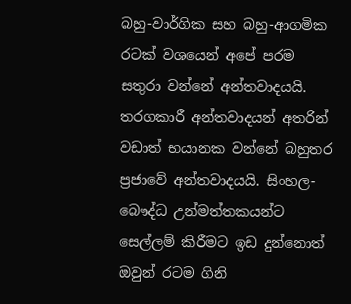බහු-වාර්ගික සහ බහු-ආගමික රටක් වශයෙන් අපේ පරම සතුරා වන්නේ අන්තවාදයයි. තරගකාරී අන්තවාදයන් අතරින් වඩාත් භයානක වන්නේ බහුතර ප්‍රජාවේ අන්තවාදයයි. සිංහල-බෞද්ධ උන්මත්තකයන්ට සෙල්ලම් කිරීමට ඉඩ දුන්නොත් ඔවුන් රටම ගිනි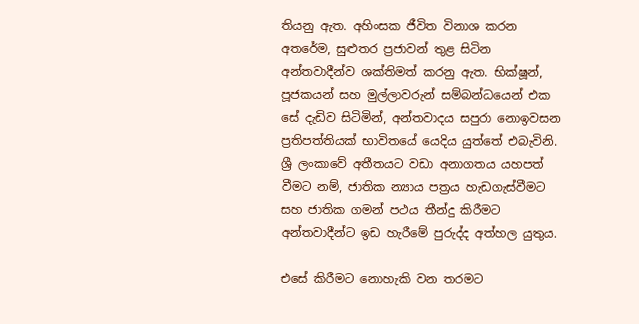තියනු ඇත. අහිංසක ජීවිත විනාශ කරන අතරේම, සුළුතර ප්‍රජාවන් තුළ සිටින අන්තවාදීන්ව ශක්තිමත් කරනු ඇත. භික්ෂූන්, පූජකයන් සහ මුල්ලාවරුන් සම්බන්ධයෙන් එක සේ දැඩිව සිටිමින්, අන්තවාදය සපුරා නොඉවසන ප්‍රතිපත්තියක් භාවිතයේ යෙදිය යුත්තේ එබැවිනි. ශ්‍රී ලංකාවේ අතීතයට වඩා අනාගතය යහපත් වීමට නම්, ජාතික න්‍යාය පත්‍රය හැඩගැස්වීමට සහ ජාතික ගමන් පථය තීන්දු කිරීමට අන්තවාදීන්ට ඉඩ හැරීමේ පුරුද්ද අත්හල යුතුය.

එසේ කිරීමට නොහැකි වන තරමට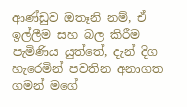ආණ්ඩුව ඔතෑනි නම්, ඒ ඉල්ලීම සහ බල කිරීම පැමිණිය යුත්තේ, දැන් දිග හැරෙමින් පවතින අනාගත ගමන් මගේ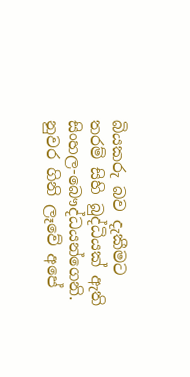බියකරු බව දැකීමට තරම් සිහි බුද්ධියක් ඇති සිංහල-බෞද්ධයන්ගෙනි. නුවර ගිනි ලෑවේ අපේ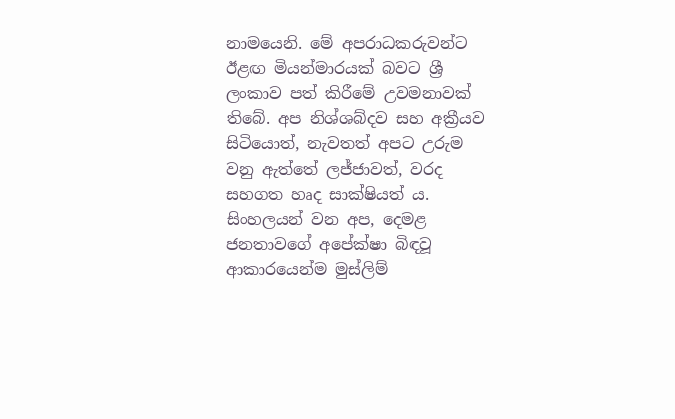නාමයෙනි. මේ අපරාධකරුවන්ට ඊළඟ මියන්මාරයක් බවට ශ්‍රී ලංකාව පත් කිරීමේ උවමනාවක් තිබේ. අප නිශ්ශබ්දව සහ අක්‍රීයව සිටියොත්, නැවතත් අපට උරුම වනු ඇත්තේ ලජ්ජාවත්, වරද සහගත හෘද සාක්ෂියත් ය. සිංහලයන් වන අප, දෙමළ ජනතාවගේ අපේක්ෂා බිඳවූ ආකාරයෙන්ම මුස්ලිම්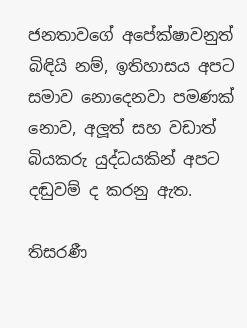ජනතාවගේ අපේක්ෂාවනුත් බිඳියි නම්, ඉතිහාසය අපට සමාව නොදෙනවා පමණක් නොව, අලූත් සහ වඩාත් බියකරු යුද්ධයකින් අපට දඬුවම් ද කරනු ඇත.

තිසරණී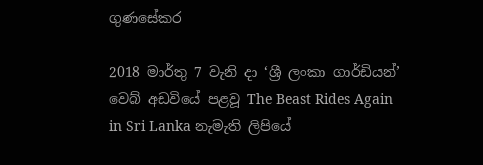ගුණසේකර

2018 මාර්තු 7 වැනි දා ‘ශ්‍රී ලංකා ගාර්ඩියන්’ වෙබ් අඩවියේ පළවූ The Beast Rides Again in Sri Lanka නැමැති ලිපියේ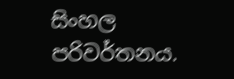සිංහල පරිවර්තනය.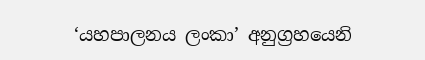‘යහපාලනය ලංකා’ අනුග්‍රහයෙනි